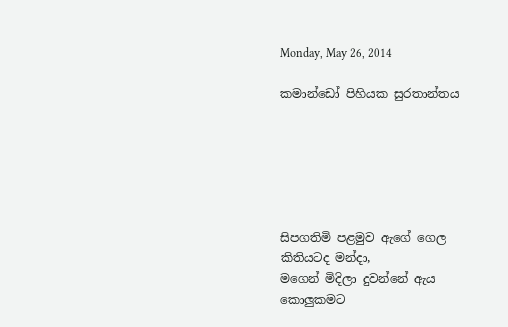Monday, May 26, 2014

කමාන්ඩෝ පිහියක සුරතාන්තය






සිපගතිමි පළමුව ඇගේ ගෙල
කිතියටද මන්දා,
මගෙන් මිදිලා දුවන්නේ ඇය
කොලුකමට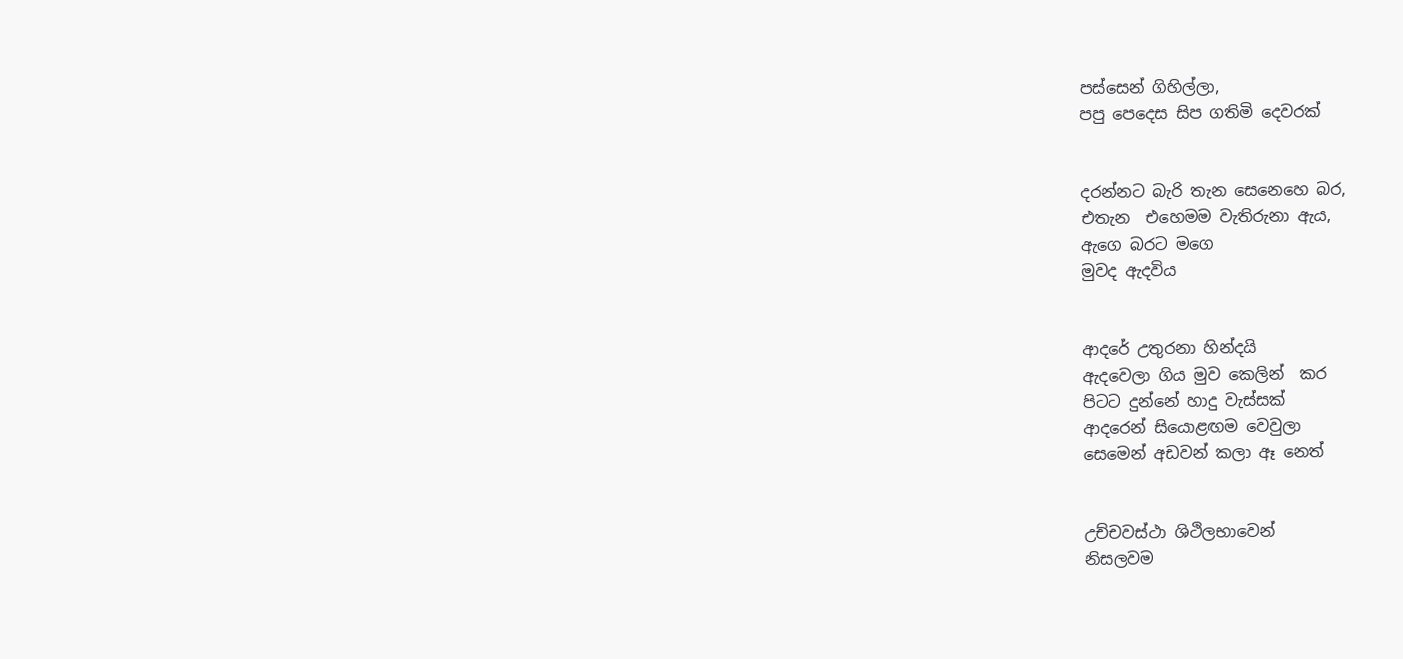පස්සෙන් ගිහිල්ලා,
පපු පෙදෙස සිප ගතිමි දෙවරක්


දරන්නට බැරි තැන සෙනෙහෙ බර,
එතැන  එහෙමම වැතිරුනා ඇය,
ඇගෙ බරට මගෙ
මුවද ඇදවිය


ආදරේ උතුරනා හින්දයි
ඇදවෙලා ගිය මුව කෙලින්  කර
පිටට දුන්නේ හාදු වැස්සක්
ආදරෙන් සියොළඟම වෙවුලා
සෙමෙන් අඩවන් කලා ඈ නෙත්


උච්චවස්ථා ශිථිලභාවෙන්
නිසලවම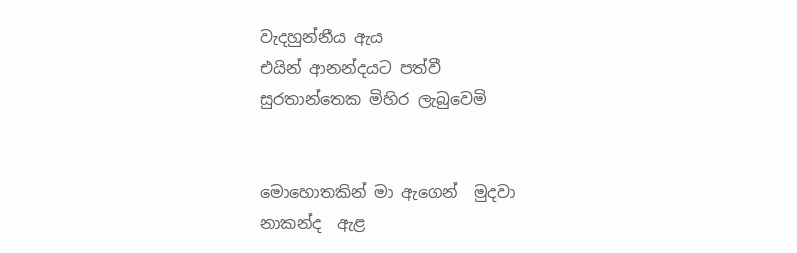වැදහුන්නීය ඇය
එයින් ආනන්දයට පත්වී
සුරතාන්තෙක මිහිර ලැබුවෙමි


මොහොතකින් මා ඇගෙන්  මුදවා
නාකන්ද  ඇළ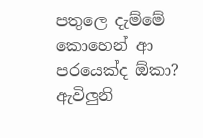පතුලෙ දැම්මේ
කොහෙන් ආ පරයෙක්ද ඕකා?
ඇවිලුනි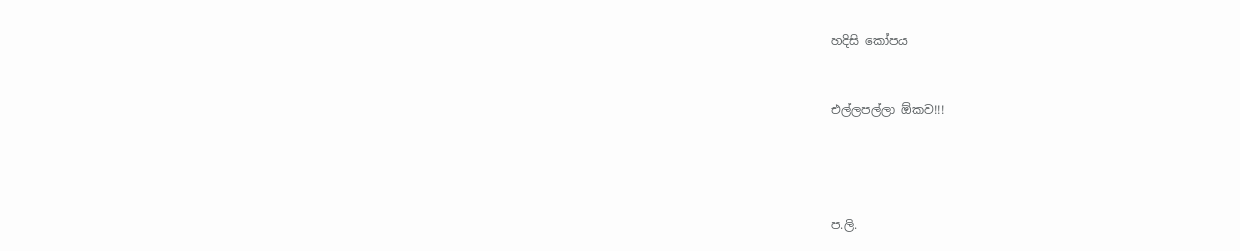හදිසි කෝපය


එල්ලපල්ලා ඕකව!!!




ප.ලි.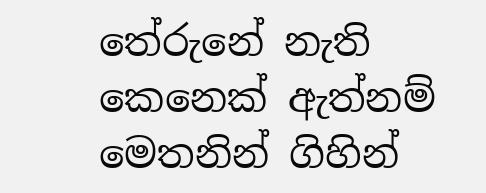තේරුනේ නැති කෙනෙක් ඇත්නම් මෙතනින් ගිහින්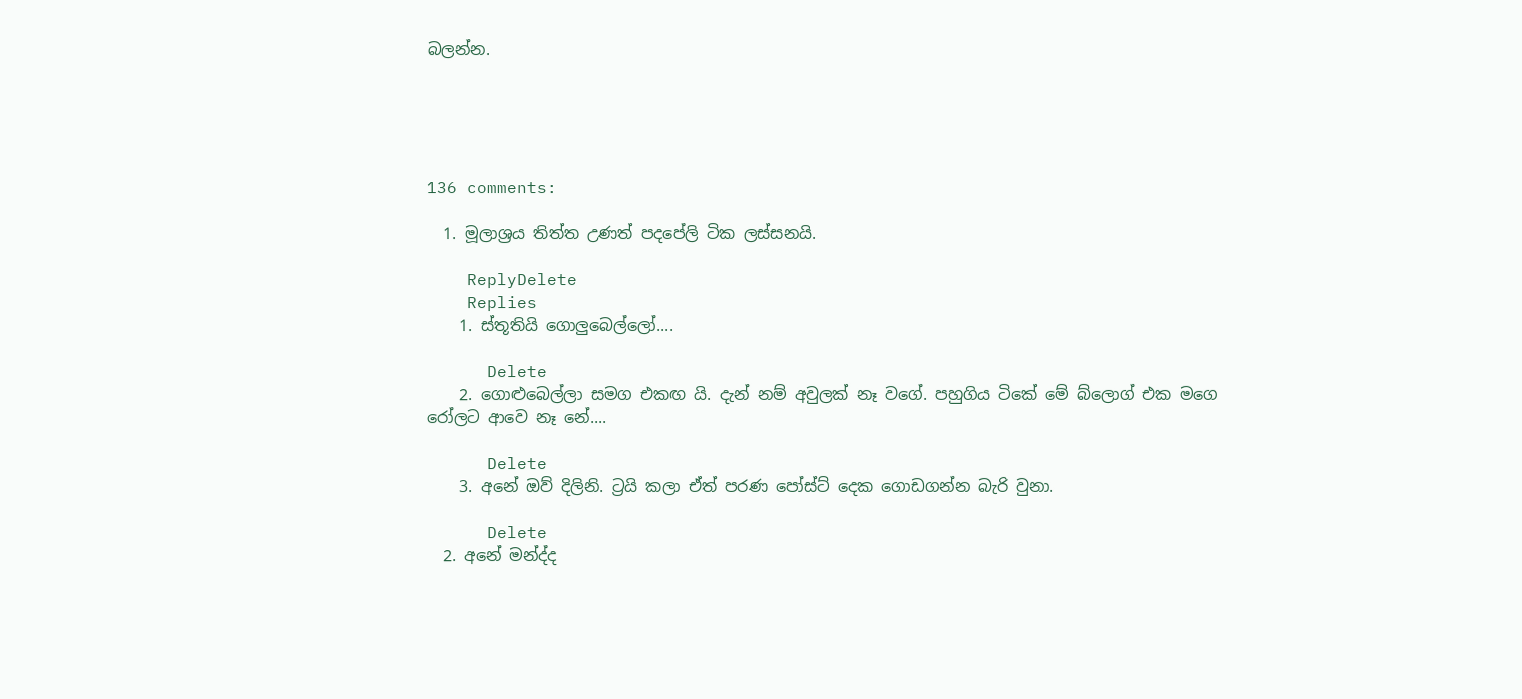බලන්න.





136 comments:

  1. මූලාශ්‍රය තිත්ත උණත් පදපේලි ටික ලස්සනයි.

    ReplyDelete
    Replies
    1. ස්තූතියි ගොලුබෙල්ලෝ....

      Delete
    2. ගොළුබෙල්ලා සමග එකඟ යි. දැන් නම් අවුලක් නෑ වගේ. පහුගිය ටිකේ මේ බ්ලොග් එක මගෙ රෝලට ආවෙ නෑ නේ....

      Delete
    3. අනේ ඔව් දිලිනි. ට්‍රයි කලා ඒත් පරණ පෝස්ට් දෙක ගොඩගන්න බැරි වුනා.

      Delete
  2. අනේ මන්ද්ද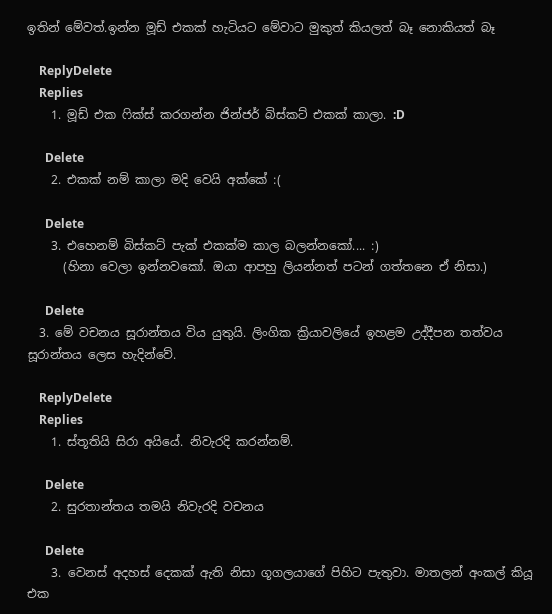ඉතින් මේවත්.ඉන්න මූඩ් එකක් හැටියට මේවාට මුකුත් කියලත් බෑ නොකියත් බෑ

    ReplyDelete
    Replies
    1. මූඩ් එක ෆික්ස් කරගන්න ජින්ජර් බිස්කට් එකක් කාලා. :D

      Delete
    2. එකක් නම් කාලා මදි වෙයි අක්කේ :(

      Delete
    3. එහෙනම් බිස්කට් පැක් එකක්ම කාල බලන්නකෝ.... :)
      (හිනා වෙලා ඉන්නවකෝ. ඔයා ආපහු ලියන්නත් පටන් ගත්තනෙ ඒ නිසා.)

      Delete
  3. මේ වචනය සූරාන්තය විය යුතුයි. ලිංගික ක්‍රියාවලියේ ඉහළම උද්දීපන තත්වය සූරාන්තය ලෙස හැදින්වේ.

    ReplyDelete
    Replies
    1. ස්තූතියි සිරා අයියේ. නිවැරදි කරන්නම්.

      Delete
    2. සුරතාන්තය තමයි නිවැරදි වචනය

      Delete
    3. වෙනස් අදහස් දෙකක් ඇති නිසා ගූගලයාගේ පිහිට පැතුවා. මාතලන් අංකල් කියූ එක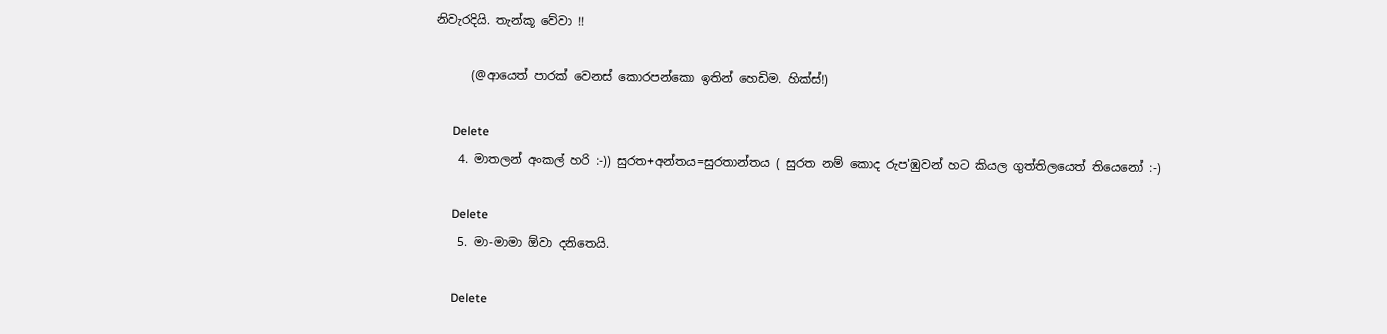නිවැරදියි. තැන්කූ වේවා !!

      (@ආයෙත් පාරක් වෙනස් කොරපන්කො ඉතින් හෙඩිම. හික්ස්!)

      Delete
    4. මාතලන් අංකල් හරි :-)) සුරත+අන්තය=සුරතාන්තය ( සුරත නම් කොද රුප'ඹුවන් හට කියල ගුත්තිලයෙත් තියෙනෝ :-)

      Delete
    5. මා-මාමා ඕවා දනිතෙයි.

      Delete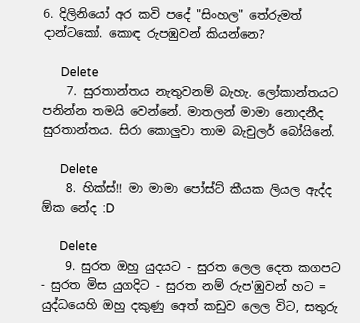6. දිලිනියෝ අර කවි පදේ "සිංහල" තේරුමත් දාන්ටකෝ. කොඳ රුපඹුවන් කියන්නෙ?

      Delete
    7. සුරතාන්තය නැතුවනම් බැහැ. ලෝකාන්තයට පනින්න තමයි වෙන්නේ. මාතලන් මාමා නොදනීද සුරතාන්තය. සිරා කොලුවා තාම බැචුලර් බෝයිනේ.

      Delete
    8. හික්ස්!! මා මාමා පෝස්ට් කීයක ලියල ඇද්ද ඕක නේද :D

      Delete
    9. සුරත ඔහු යුදයට - සුරත ලෙල දෙත කගපට - සුරත මිස යුගදිට - සුරත නම් රුප'ඹුවන් හට = යුද්ධයෙහි ඔහු දකුණු අෙත් කඩුව ලෙල විට, සතුරු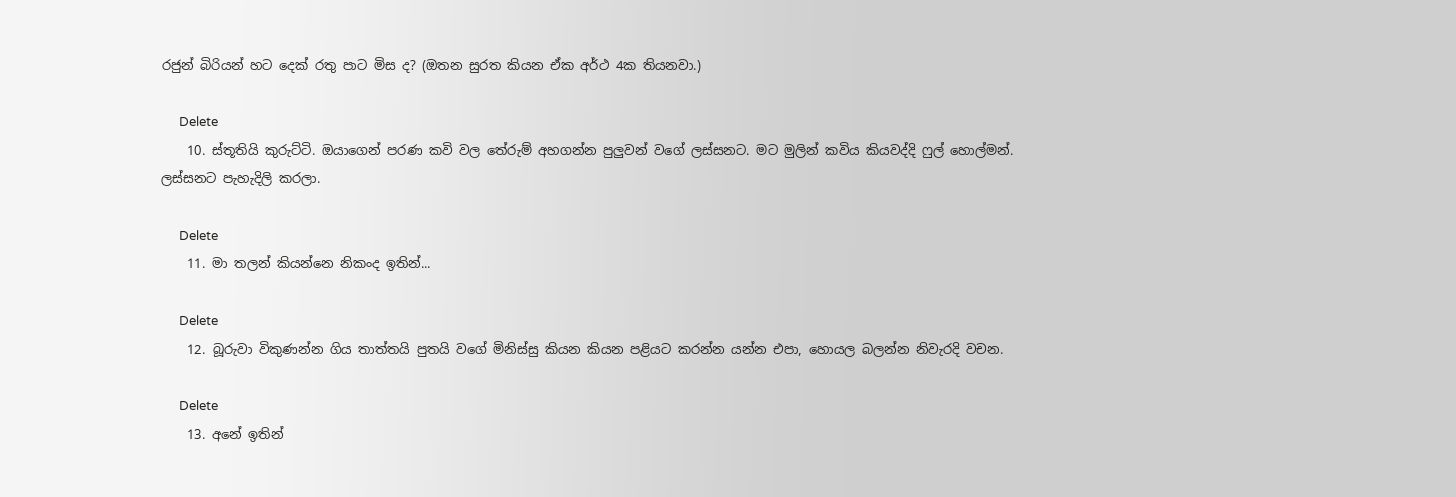රජුන් බිරියන් හට දෙක් රතු පාට මිස ද? (ඔතන සුරත කියන ඒක අර්ථ 4ක තියනවා.)

      Delete
    10. ස්තූතියි කුරුට්ටි. ඔයාගෙන් පරණ කවි වල තේරුම් අහගන්න පුලුවන් වගේ ලස්සනට. මට මුලින් කවිය කියවද්දි ෆුල් හොල්මන්. ලස්සනට පැහැදිලි කරලා.

      Delete
    11. මා තලන් කියන්නෙ නිකංද ඉතින්...

      Delete
    12. බූරුවා විකුණන්න ගිය තාත්තයි පුතයි වගේ මිනිස්සු කියන කියන පළියට කරන්න යන්න එපා, හොයල බලන්න නිවැරදි වචන.

      Delete
    13. අනේ ඉතින්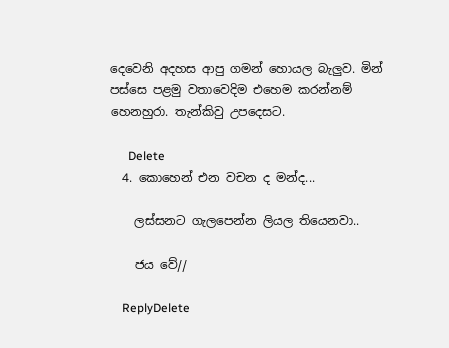දෙවෙනි අදහස ආපු ගමන් හොයල බැලුව. මින් පස්සෙ පළමු වතාවෙදිම එහෙම කරන්නම් හෙනහුරා. තැන්කිවු උපදෙසට.

      Delete
  4. කොහෙන් එන වචන ද මන්ද...

    ලස්සනට ගැලපෙන්න ලියල තියෙනවා..

    ජය වේ//

    ReplyDelete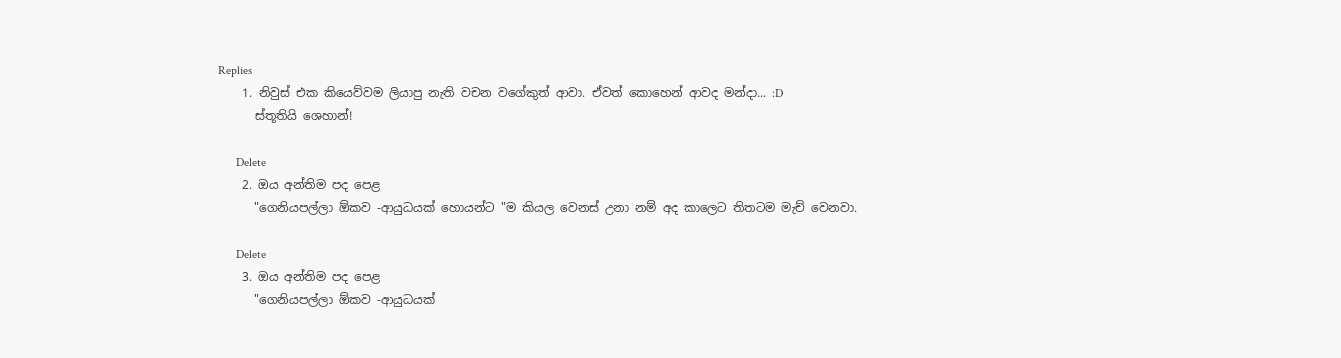Replies
    1. නිවුස් එක කියෙව්වම ලියාපු නැති වචන වගේකුත් ආවා. ඒවත් කොහෙන් ආවද මන්දා... :D
      ස්තූතියි ශෙහාන්!

      Delete
    2. ඔය අන්තිම පද පෙළ
      "ගෙනියපල්ලා ඕකව -ආයුධයක් හොයන්ට "ම කියල වෙනස් උනා නම් අද කාලෙට තිතටම මැච් වෙනවා.

      Delete
    3. ඔය අන්තිම පද පෙළ
      "ගෙනියපල්ලා ඕකව -ආයුධයක්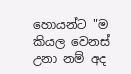හොයන්ට "ම කියල වෙනස් උනා නම් අද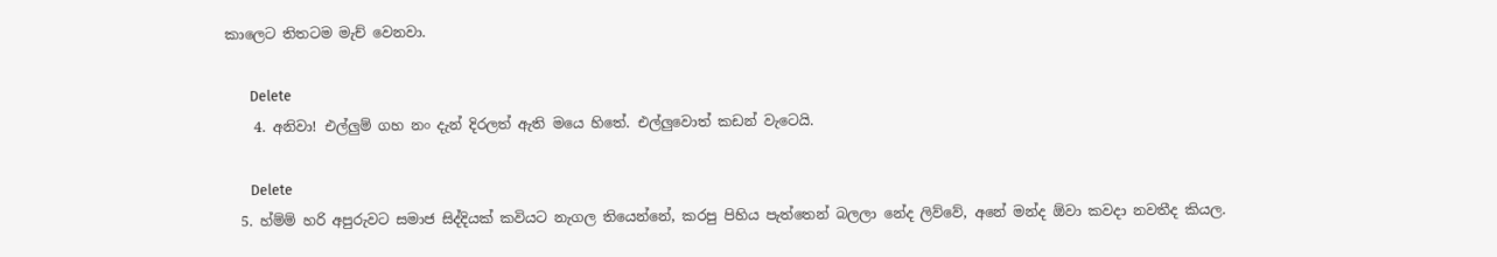කාලෙට තිතටම මැච් වෙනවා.

      Delete
    4. අනිවා! එල්ලුම් ගහ නං දැන් දිරලත් ඇති මයෙ හිතේ. එල්ලුවොත් කඩන් වැටෙයි.

      Delete
  5. හ්ම්ම් හරි අපුරුවට සමාජ සිද්දියක් කවියට නැගල තියෙන්නේ, කරපු පිහිය පැත්තෙන් බලලා නේද ලිව්වේ, අනේ මන්ද ඕවා කවදා නවතීද කියල.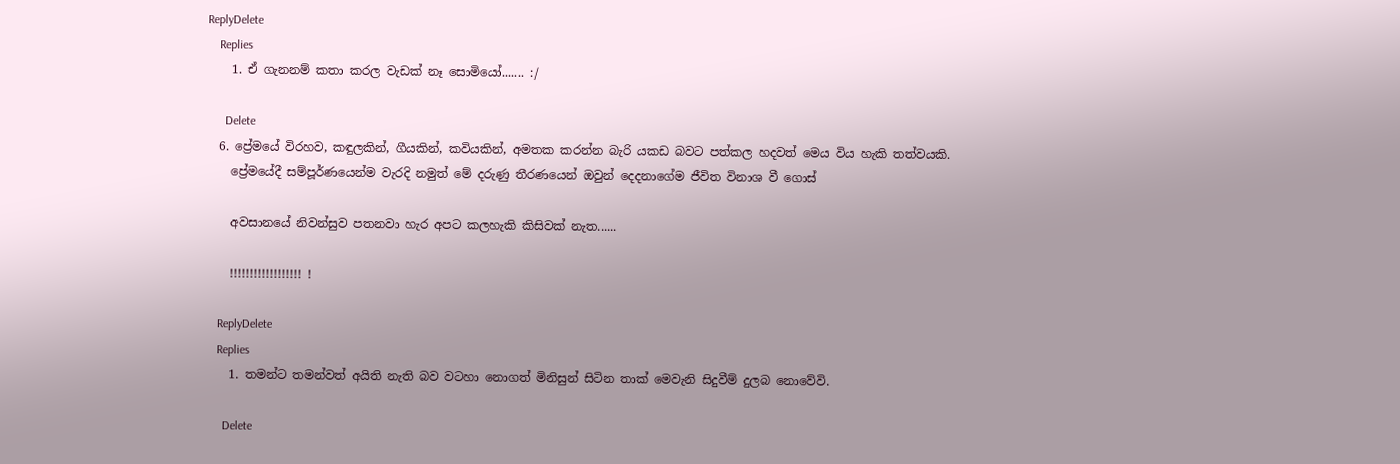ReplyDelete
    Replies
    1. ඒ ගැනනම් කතා කරල වැඩක් නෑ සොමියෝ....... :/

      Delete
  6. ප්‍රේමයේ විරහව, කඳුලකින්, ගීයකින්, කවියකින්, අමතක කරන්න බැරි යකඩ බවට පත්කල හදවත් මෙය විය හැකි තත්වයකි.
    ප්‍රේමයේදී සම්පූර්ණයෙන්ම වැරදි නමුත් මේ දරුණු තීරණයෙන් ඔවුන් දෙදනාගේම ජීවිත විනාශ වී ගොස්

    අවසානයේ නිවන්සුව පතනවා හැර අපට කලහැකි කිසිවක් නැත......

    !!!!!!!!!!!!!!!!!! !

    ReplyDelete
    Replies
    1. තමන්ට තමන්වත් අයිති නැති බව වටහා නොගත් මිනිසුන් සිටින තාක් මෙවැනි සිදුවීම් දුලබ නොවේවි.

      Delete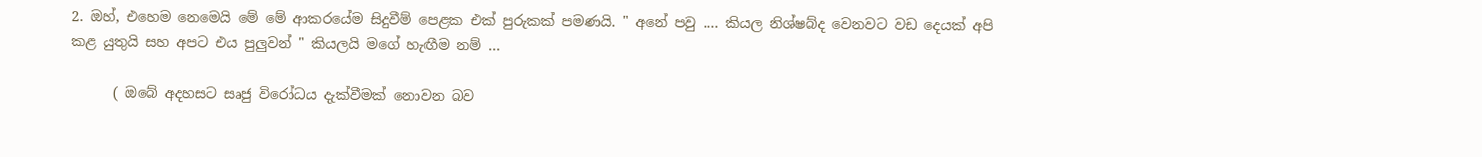2. ඔහ්, එහෙම නෙමෙයි මේ මේ ආකරයේම සිදුවීම් පෙළක එක් පුරුකක් පමණයි. " අනේ පවු .... කියල නිශ්ෂබ්ද වෙනවට වඩ දෙයක් අපි කළ යුතුයි සහ අපට එය පුලුවන් " කියලයි මගේ හැඟීම නම් ...

      ( ඔබේ අදහසට සෘජු විරෝධය දැක්වීමක් නොවන බව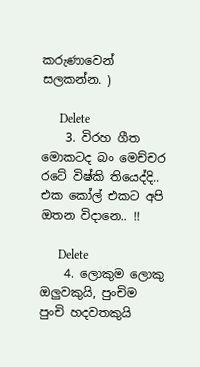කරුණාවෙන් සලකන්න. )

      Delete
    3. විරහ ගීත මොකටද බං මෙච්චර රටේ විෂ්කි තියෙද්දි.. එක කෝල් එකට අපි ඔතන විදානෙ.. !!

      Delete
    4. ලොකුම ලොකු ඔලුවකුයි, පුංචිම පුංචි හදවතකුයි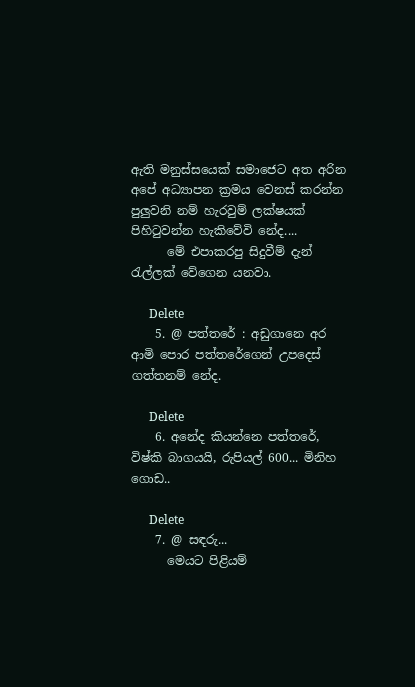ඇති මනුස්සයෙක් සමාජෙට අත අරින අපේ අධ්‍යාපන ක්‍රමය වෙනස් කරන්න පුලුවනි නම් හැරවුම් ලක්ෂයක් පිහිටුවන්න හැකිවේවි නේද....
      මේ එපාකරපු සිදුවීම් දැන් රැල්ලක් වේගෙන යනවා.

      Delete
    5. @ පත්තරේ : අඩුගානෙ අර ආමි පොර පත්තරේගෙන් උපදෙස් ගත්තනම් නේද.

      Delete
    6. අනේද කියන්නෙ පත්තරේ, විෂ්කි බාගයයි, රුපියල් 600... මිනිහ ගොඩ..

      Delete
    7. @ සඳරු...
      මෙයට පිළියම්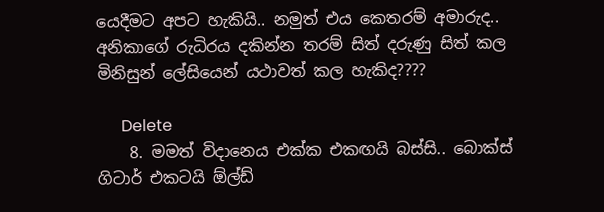යෙදීමට අපට හැකියි.. නමුත් එය කෙතරම් අමාරුද.. අනිකාගේ රුධිරය දකින්න තරම් සිත් දරුණු සිත් කල මිනිසුන් ලේසියෙන් යථාවත් කල හැකිද????

      Delete
    8. මමත් විදානෙය එක්ක එකඟයි බස්සි.. බොක්ස් ගිටාර් එකටයි ඕල්ඩ්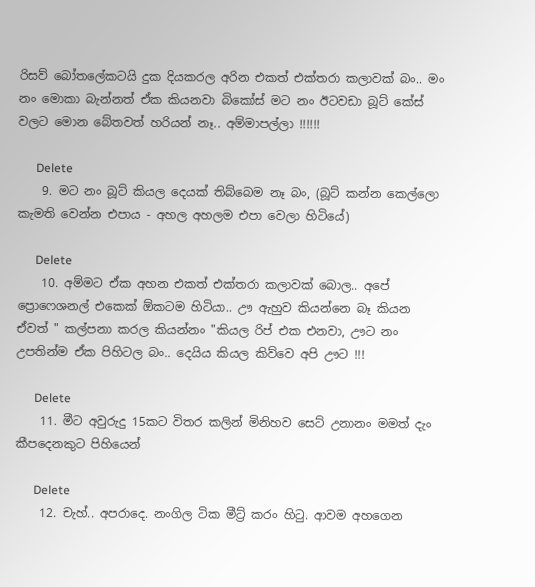රිසව් බෝතලේකටයි දුක දියකරල අරින එකත් එක්තරා කලාවක් බං.. මං නං මොකා බැන්නත් ඒක කියනවා බිකෝස් මට නං ඊටවඩා බූට් කේස් වලට මොන බේතවත් හරියන් නෑ.. අම්මාපල්ලා !!!!!!

      Delete
    9. මට නං බූට් කියල දෙයක් තිබ්බෙම නෑ බං, (බූට් කන්න කෙල්ලො කැමති වෙන්න එපාය - අහල අහලම එපා වෙලා හිටියේ)

      Delete
    10. අම්මට ඒක අහන එකත් එක්තරා කලාවක් බොල.. අපේ ප්‍රොෆෙශනල් එකෙක් ඕකටම හිටියා.. ඌ ඇහුව කියන්නෙ බෑ කියන ඒවත් " කල්පනා කරල කියන්නං "කියල රිප් එක එනවා, ඌට නං උපතින්ම ඒක පිහිටල බං.. දෙයිය කියල කිව්වෙ අපි ඌට !!!

      Delete
    11. මීට අවුරුදු 15කට විතර කලින් මිනිහව සෙට් උනානං මමත් දැං කීපදෙනකුට පිහියෙන්

      Delete
    12. චැහ්.. අපරාදෙ. නංගිල ටික මීට්‍ර් කරං හිටු. ආවම අහගෙන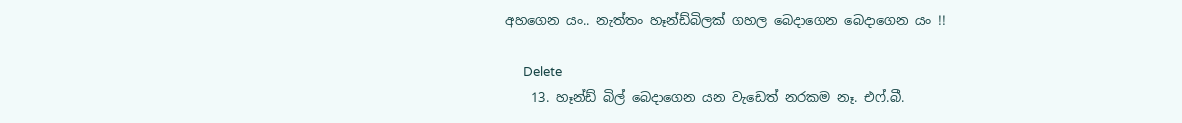අහගෙන යං.. නැත්තං හෑන්ඩ්බිලක් ගහල බෙදාගෙන බෙදාගෙන යං !!

      Delete
    13. හෑන්ඩ් බිල් බෙදාගෙන යන වැඩෙත් නරකම නෑ. එෆ්.බී.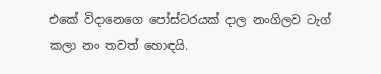එකේ විදානෙගෙ පෝස්ටරයක් දාල නංගිලව ටැග් කලා නං තවත් හොඳයි.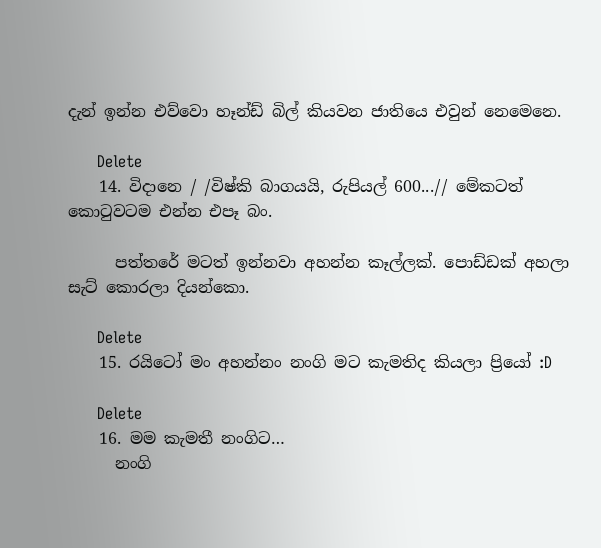දැන් ඉන්න එව්වො හෑන්ඩ් බිල් කියවන ජාතියෙ එවුන් නෙමෙනෙ.

      Delete
    14. විදානෙ / /විෂ්කි බාගයයි, රුපියල් 600...// මේකටත් කොටුවටම එන්න එපෑ බං.

      පත්තරේ මටත් ඉන්නවා අහන්න කෑල්ලක්. පොඩ්ඩක් අහලා සැට් කොරලා දියන්කො.

      Delete
    15. රයිටෝ මං අහන්නං නංගි මට කැමතිද කියලා ප්‍රියෝ :D

      Delete
    16. මම කැමතී නංගිට…
      නංගි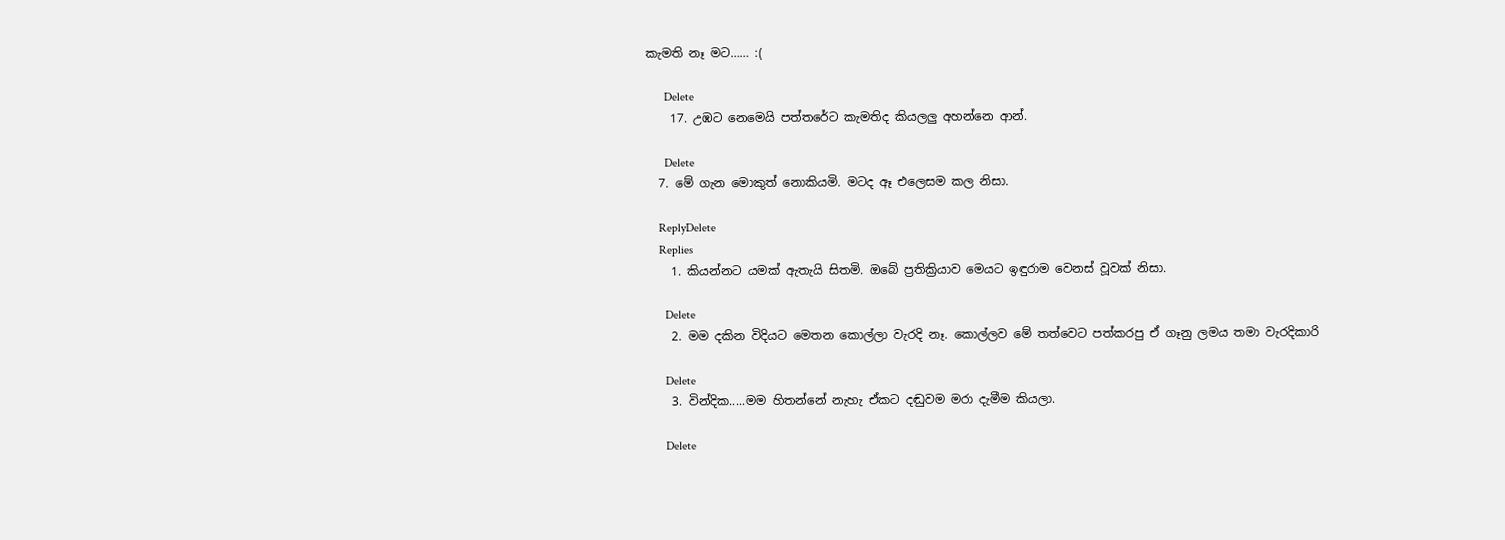කැමති නෑ මට…… :(

      Delete
    17. උඹට නෙමෙයි පත්තරේට කැමතිද කියලලු අහන්නෙ ආන්.

      Delete
  7. මේ ගැන මොකුත් නොකියමි. මටද ඈ එලෙසම කල නිසා.

    ReplyDelete
    Replies
    1. කියන්නට යමක් ඇතැයි සිතමි. ඔබේ ප්‍රතික්‍රියාව මෙයට ඉඳුරාම වෙනස් වූවක් නිසා.

      Delete
    2. මම දකින විදියට මෙතන කොල්ලා වැරදි නෑ. කොල්ලව මේ තත්වෙට පත්කරපු ඒ ගෑනු ලමය තමා වැරදිකාරි

      Delete
    3. වින්දික.....මම හිතන්නේ නැහැ ඒකට දඬුවම මරා දැමීම කියලා.

      Delete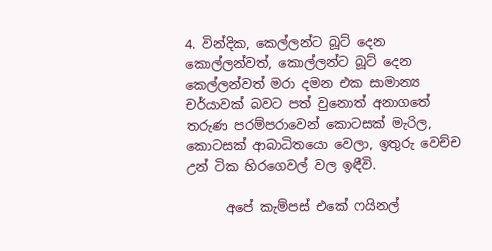4. වින්දික, කෙල්ලන්ට බූට් දෙන කොල්ලන්වත්, කොල්ලන්ට බූට් දෙන කෙල්ලන්වත් මරා දමන එක සාමාන්‍ය චර්යාවක් බවට පත් වුනොත් අනාගතේ තරුණ පරම්පරාවෙන් කොටසක් මැරිල, කොටසක් ආබාධිතයො වෙලා, ඉතුරු වෙච්ච උන් ටික හිරගෙවල් වල ඉඳීවි.

      අපේ කැම්පස් එකේ ෆයිනල්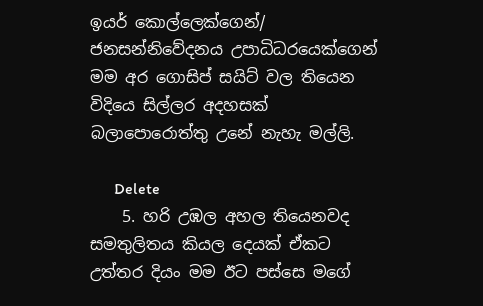ඉයර් කොල්ලෙක්ගෙන්/ ජනසන්නිවේදනය උපාධිධරයෙක්ගෙන් මම අර ගොසිප් සයිට් වල තියෙන විදියෙ සිල්ලර අදහසක් බලාපොරොත්තු උනේ නැහැ මල්ලි.

      Delete
    5. හරි උඹල අහල තියෙනවද සමතුලිතය කියල දෙයක් ඒකට උත්තර දියං මම ඊට පස්සෙ මගේ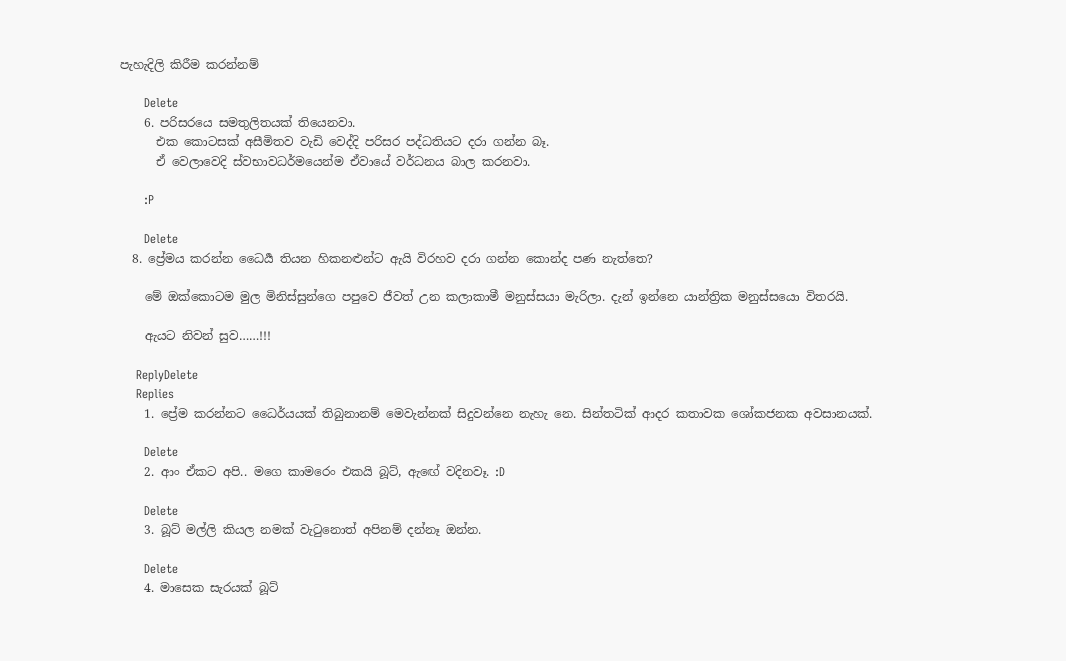පැහැදිලි කිරීම කරන්නම්

      Delete
    6. පරිසරයෙ සමතුලිතයක් තියෙනවා.
      එක කොටසක් අසීමිතව වැඩි වෙද්දි පරිසර පද්ධතියට දරා ගන්න බෑ.
      ඒ වෙලාවෙදි ස්වභාවධර්මයෙන්ම ඒවායේ වර්ධනය බාල කරනවා.

      :P

      Delete
  8. ප්‍රේමය කරන්න ධෛර්‍ය තියන හිකනළුන්ට ඇයි විරහව දරා ගන්න කොන්ද පණ නැත්තෙ?

    මේ ඔක්කොටම මුල මිනිස්සුන්ගෙ පපුවෙ ජීවත් උන කලාකාමී මනුස්සයා මැරිලා. දැන් ඉන්නෙ යාන්ත්‍රික මනුස්සයො විතරයි.

    ඇයට නිවන් සුව……!!!

    ReplyDelete
    Replies
    1. ප්‍රේම කරන්නට ධෛර්යයක් තිබුනානම් මෙවැන්නක් සිදුවන්නෙ නැහැ නෙ. සින්තටික් ආදර කතාවක ශෝකජනක අවසානයක්.

      Delete
    2. ආං ඒකට අපි.. මගෙ කාමරෙං එකයි බූට්, ඇඟේ වදිනවෑ. :D

      Delete
    3. බූට් මල්ලි කියල නමක් වැටුනොත් අපිනම් දන්නෑ ඔන්න.

      Delete
    4. මාසෙක සැරයක් බූට්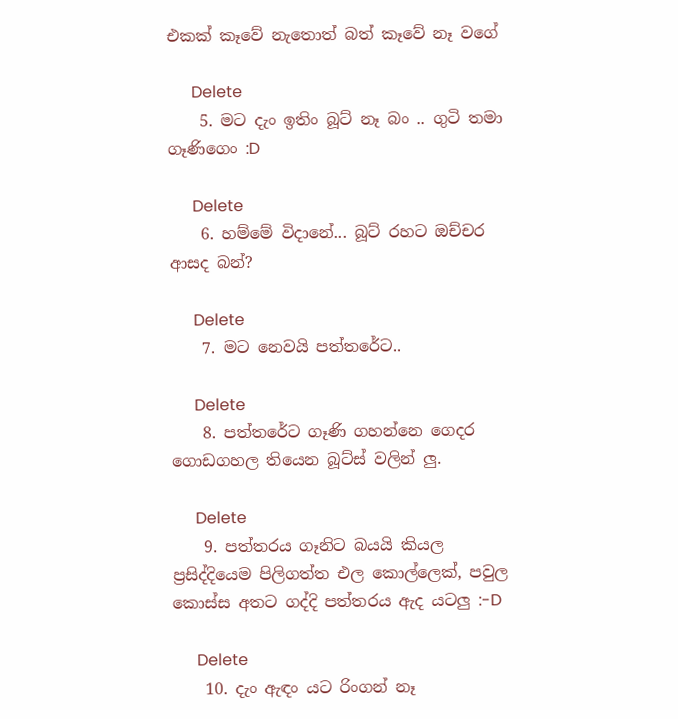එකක් කෑවේ නැතොත් බත් කෑවේ නෑ වගේ

      Delete
    5. මට දැං ඉතිං බූට් නෑ බං .. ගුටි තමා ගෑණිගෙං :D

      Delete
    6. හම්මේ විදානේ... බූට් රහට ඔච්චර ආසද බන්?

      Delete
    7. මට නෙවයි පත්තරේට..

      Delete
    8. පත්තරේට ගෑණි ගහන්නෙ ගෙදර ගොඩගහල තියෙන බූට්ස් වලින් ලු.

      Delete
    9. පත්තරය ගෑනිට බයයි කියල ප්‍රසිද්දියෙම පිලිගත්ත එල කොල්ලෙක්, පවුල කොස්ස අතට ගද්දි පත්තරය ඇද යටලු :-D

      Delete
    10. දැං ඇඳං යට රිංගන් නෑ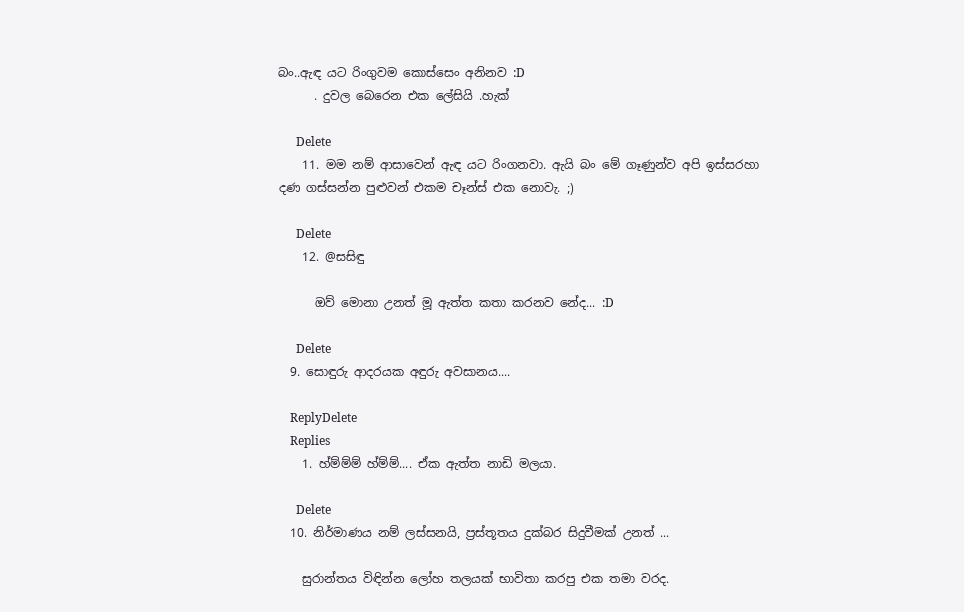බං..ඇඳ යට රිංගුවම කොස්සෙං අනිනව :D
      . දුවල බෙරෙන එක ලේසියි .හැක්

      Delete
    11. මම නම් ආසාවෙන් ඇඳ යට රිංගනවා. ඇයි බං මේ ගෑණුන්ව අපි ඉස්සරහා දණ ගස්සන්න පුළුවන් එකම චෑන්ස් එක නොවැ. ;)

      Delete
    12. @සසිඳු

      ඔව් මොනා උනත් මූ ඇත්ත කතා කරනව නේද... :D

      Delete
  9. සොඳුරු ආදරයක අඳුරු අවසානය....

    ReplyDelete
    Replies
    1. හ්ම්ම්ම් හ්ම්ම්.... ඒක ඇත්ත නාඩි මලයා.

      Delete
  10. නිර්මාණය නම් ලස්සනයි, ප්‍රස්තූතය දුක්බර සිදුවීමක් උනත් ...

    සුරාන්තය විඳින්න ලෝහ තලයක් භාවිතා කරපු එක තමා වරද.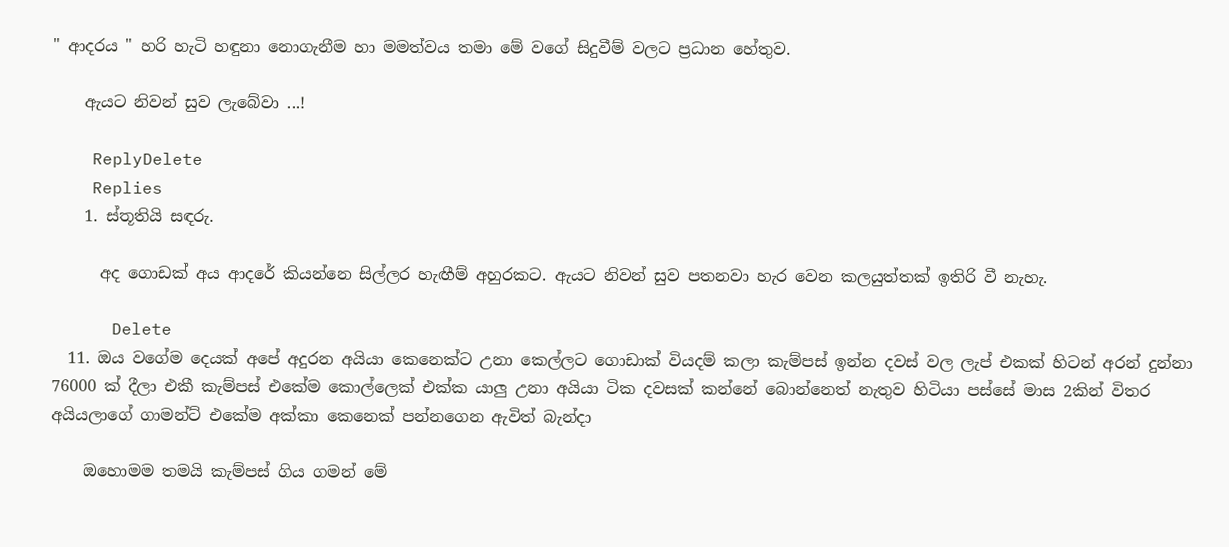" ආදරය " හරි හැටි හඳුනා නොගැනීම හා මමත්වය තමා මේ වගේ සිදුවීම් වලට ප්‍රධාන හේතුව.

    ඇයට නිවන් සුව ලැබේවා ...!

    ReplyDelete
    Replies
    1. ස්තූතියි සඳරු.

      අද ගොඩක් අය ආදරේ කියන්නෙ සිල්ලර හැඟීම් අහුරකට. ඇයට නිවන් සුව පතනවා හැර වෙන කලයුත්තක් ඉතිරි වී නැහැ.

      Delete
  11. ඔය වගේම දෙයක් අපේ අදුරන අයියා කෙනෙක්ට උනා කෙල්ලට ගොඩාක් වියදම් කලා කැම්පස් ඉන්න දවස් වල ලැප් එකක් හිටන් අරන් දුන්නා 76000 ක් දීලා එකී කැම්පස් එකේම කොල්ලෙක් එක්ක යාලු උනා අයියා ටික දවසක් කන්නේ බොන්නෙත් නැතුව හිටියා පස්සේ මාස 2කින් විතර අයියලාගේ ගාමන්ට් එකේම අක්කා කෙනෙක් පන්නගෙන ඇවිත් බැන්දා

    ඔහොමම තමයි කැම්පස් ගිය ගමන් මේ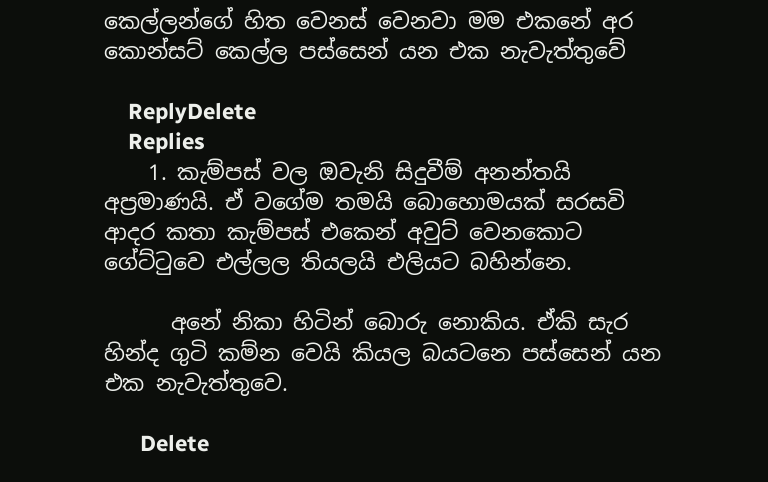කෙල්ලන්ගේ හිත වෙනස් වෙනවා මම එකනේ අර කොන්සට් කෙල්ල පස්සෙන් යන එක නැවැත්තුවේ

    ReplyDelete
    Replies
    1. කැම්පස් වල ඔවැනි සිදුවීම් අනන්තයි අප්‍රමාණයි. ඒ වගේම තමයි බොහොමයක් සරසවි ආදර කතා කැම්පස් එකෙන් අවුට් වෙනකොට ගේට්ටුවෙ එල්ලල තියලයි එලියට බහින්නෙ.

      අනේ නිකා හිටින් බොරු නොකිය. ඒකි සැර හින්ද ගුටි කම්න වෙයි කියල බයටනෙ පස්සෙන් යන එක නැවැත්තුවෙ.

      Delete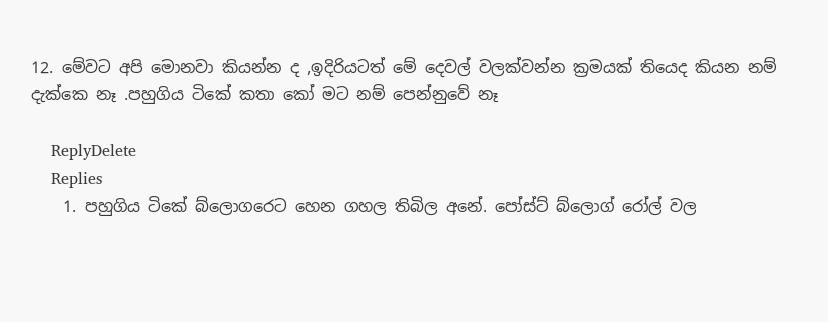12. මේවට අපි මොනවා කියන්න ද ,ඉදිරියටත් මේ දෙවල් වලක්වන්න ක්‍රමයක් තියෙද කියන නම් දැක්කෙ නෑ .පහුගිය ටිකේ කතා කෝ මට නම් පෙන්නුවේ නෑ

    ReplyDelete
    Replies
    1. පහුගිය ටිකේ බ්ලොගරෙට හෙන ගහල තිබිල අනේ. පෝස්ට් බ්ලොග් රෝල් වල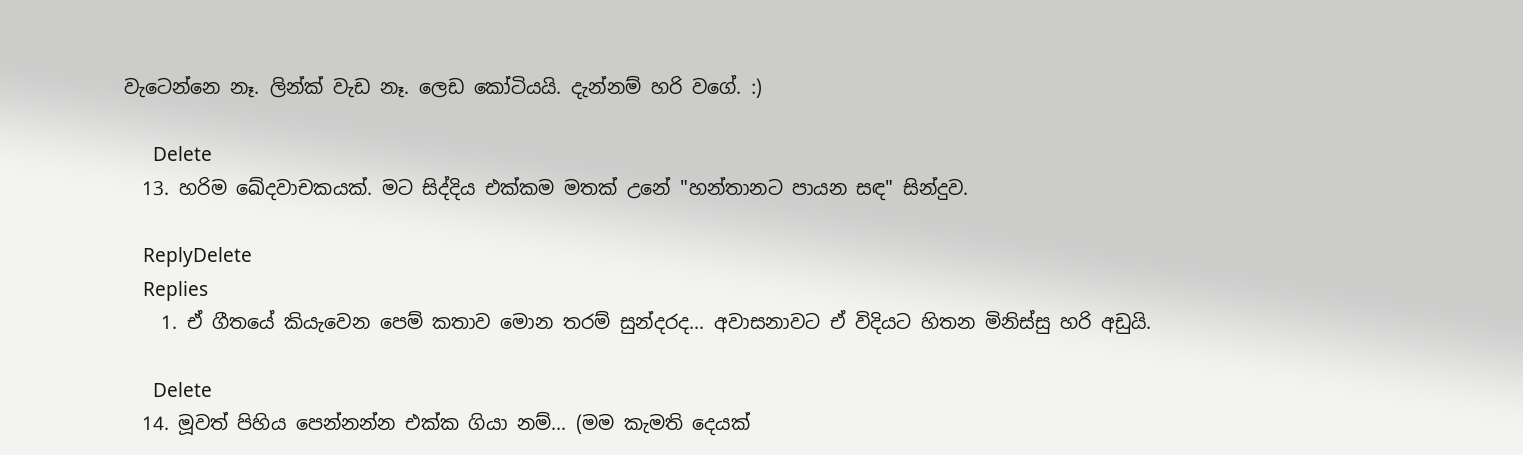වැටෙන්නෙ නෑ. ලින්ක් වැඩ නෑ. ලෙඩ කෝටියයි. දැන්නම් හරි වගේ. :)

      Delete
  13. හරිම ඛේදවාචකයක්. මට සිද්දිය එක්කම මතක් උනේ "හන්තානට පායන සඳ" සින්දුව.

    ReplyDelete
    Replies
    1. ඒ ගීතයේ කියැවෙන පෙම් කතාව මොන තරම් සුන්දරද... අවාසනාවට ඒ විදියට හිතන මිනිස්සු හරි අඩුයි.

      Delete
  14. මූවත් පිහිය පෙන්නන්න එක්ක ගියා නම්... (මම කැමති දෙයක්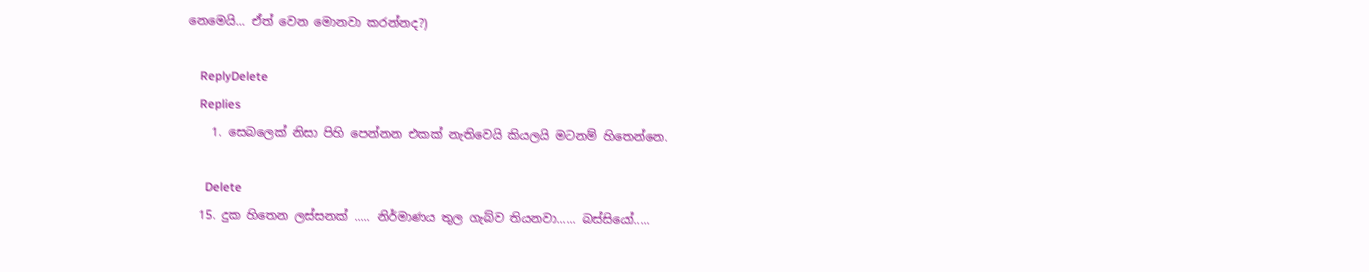නෙමෙයි... ඒත් වෙන මොනවා කරන්නද?)

    ReplyDelete
    Replies
    1. සෙබලෙක් නිසා පිහි පෙන්නන එකක් නැතිවෙයි කියලයි මටනම් හිතෙන්නෙ.

      Delete
  15. දුක හිතෙන ලස්සනක් ..... නිර්මාණය තුල ගැබ්ව තියනවා...... බස්සියෝ.....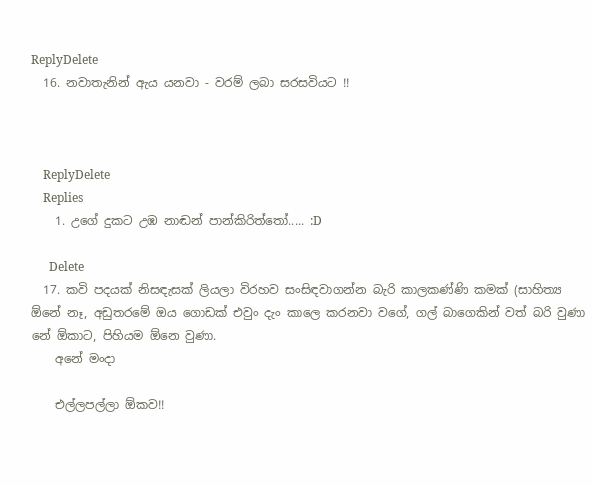ReplyDelete
  16. නවාතැනින් ඇය යනවා - වරම් ලබා සරසවියට !!



    ReplyDelete
    Replies
    1. උගේ දුකට උඹ නාඬන් පාන්කිරිත්තෝ..... :D

      Delete
  17. කවි පදයක් නිසඳැසක් ලියලා විරහව සංසිඳවාගන්න බැරි කාලකණ්ණි කමක් (සාහිත්‍ය ඕනේ නෑ, අඩුතරමේ ඔය ගොඩක් එවුං දැං කාලෙ කරනවා වගේ, ගල් බාගෙකින් වත් බරි වුණා නේ ඕකාට, පිහියම ඕනෙ වුණා.
    අනේ මංදා

    එල්ලපල්ලා ඕකව!!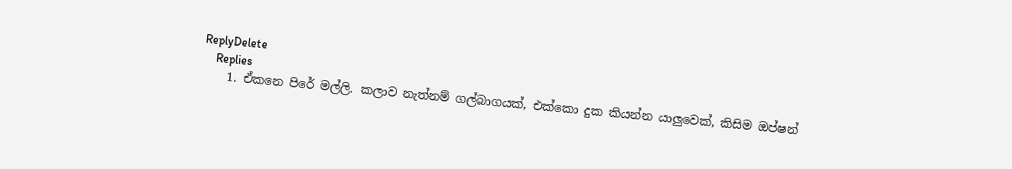ReplyDelete
    Replies
    1. ඒකනෙ පිරේ මල්ලි. කලාව නැත්නම් ගල්බාගයක්, එක්කො දුක කියන්න යාලුවෙක්, කිසිම ඔප්ෂන්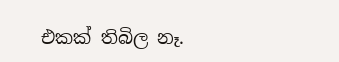එකක් තිබිල නෑ.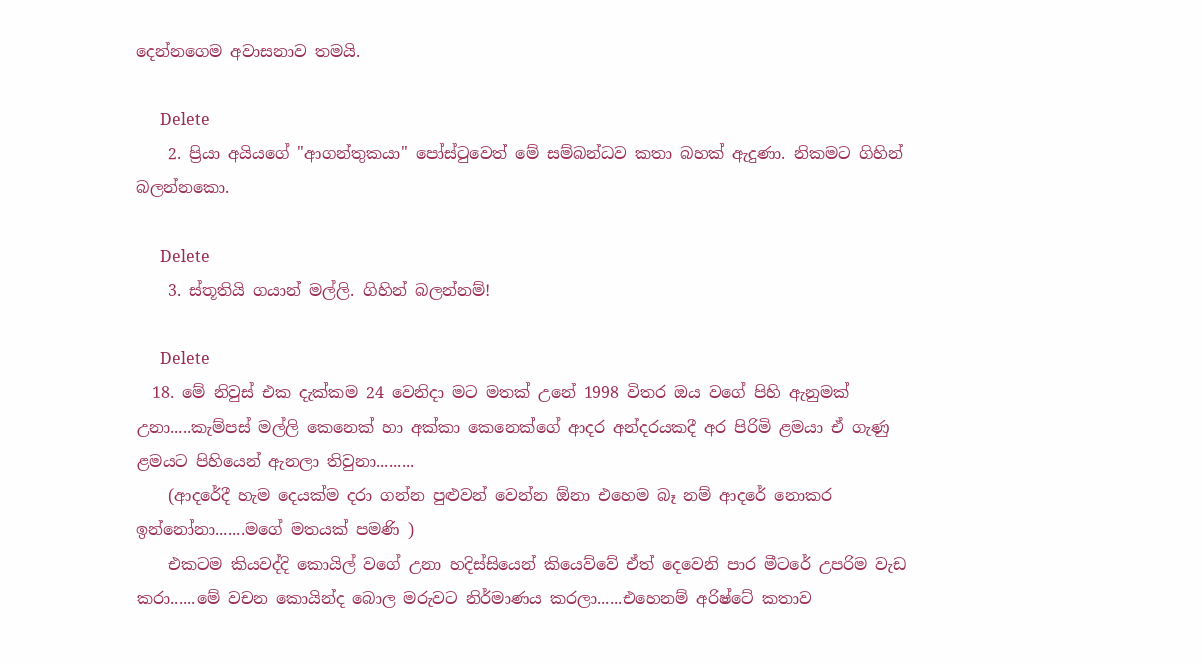දෙන්නගෙම අවාසනාව තමයි.

      Delete
    2. ප්‍රියා අයියගේ "ආගන්තුකයා" පෝස්‍ටුවෙත් මේ සම්බන්ධව කතා බහක් ඇදුණා. නිකමට ගිහින් බලන්නකො.

      Delete
    3. ස්තූතියි ගයාන් මල්ලි. ගිහින් බලන්නම්!

      Delete
  18. මේ නිවුස් එක දැක්කම 24 වෙනිදා මට මතක් උනේ 1998 විතර ඔය වගේ පිහි ඇනුමක් උනා.....කැම්පස් මල්ලි කෙනෙක් හා අක්කා කෙනෙක්ගේ ආදර අන්දරයකදී අර පිරිමි ළමයා ඒ ගැණු ළමයට පිහියෙන් ඇනලා තිවුනා.........
    (ආදරේදී හැම දෙයක්ම දරා ගන්න පුළුවන් වෙන්න ඕනා එහෙම බෑ නම් ආදරේ නොකර ඉන්නෝනා.......මගේ මතයක් පමණි )
    එකටම කියවද්දි කොයිල් වගේ උනා හදිස්සියෙන් කියෙව්වේ ඒත් දෙවෙනි පාර මීටරේ උපරිම වැඩ කරා......මේ වචන කොයින්ද බොල මරුවට නිර්මාණය කරලා......එහෙනම් අරිෂ්ටේ කතාව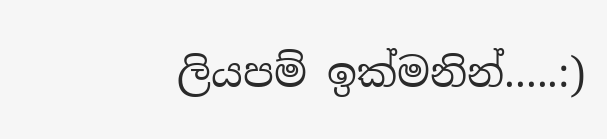ලියපම් ඉක්මනින්.....:)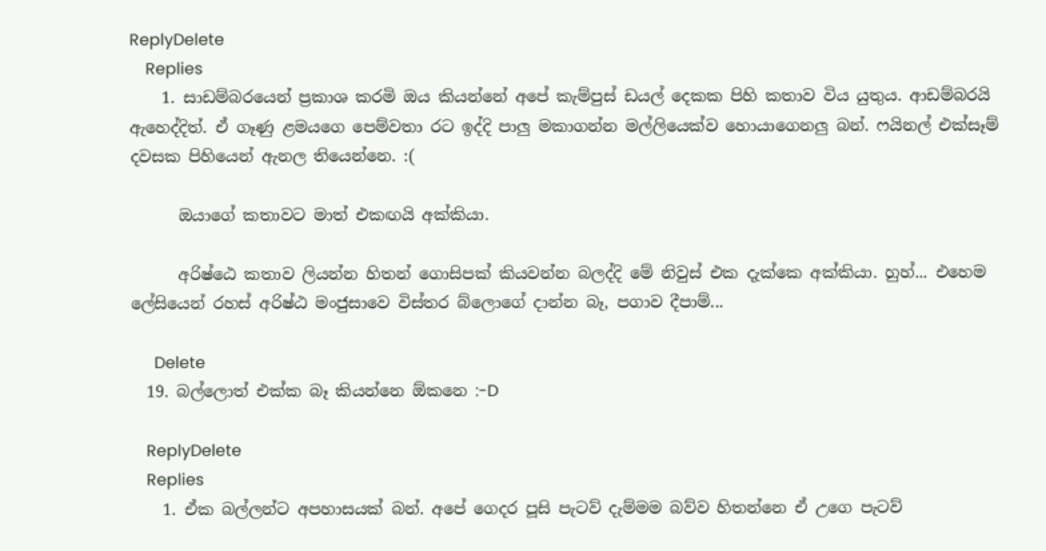ReplyDelete
    Replies
    1. සාඩම්බරයෙන් ප්‍රකාශ කරමි ඔය කියන්නේ අපේ කැම්පුස් ඩයල් දෙකක පිහි කතාව විය යුතුය. ආඩම්බරයි ඇහෙද්දිත්. ඒ ගෑණු ළමයගෙ පෙම්වතා රට ඉද්දි පාලු මකාගන්න මල්ලියෙක්ව හොයාගෙනලු බන්. ෆයිනල් එක්සෑම් දවසක පිහියෙන් ඇනල තියෙන්නෙ. :(

      ඔයාගේ කතාවට මාත් එකඟයි අක්කියා.

      අරිෂ්ඨෙ කතාව ලියන්න හිතන් ගොසිපක් කියවන්න බලද්දි මේ නිවුස් එක දැක්කෙ අක්කියා. හුහ්... එහෙම ලේසියෙන් රහස් අරිෂ්ඨ මංජුසාවෙ විස්තර බ්ලොගේ දාන්න බෑ, පගාව දීපාම්...

      Delete
  19. බල්ලොත් එක්ක බෑ කියන්නෙ ඕකනෙ :-D

    ReplyDelete
    Replies
    1. ඒක බල්ලන්ට අපහාසයක් බන්. අපේ ගෙදර පූසි පැටව් දැම්මම බව්ව හිතන්නෙ ඒ උගෙ පැටව්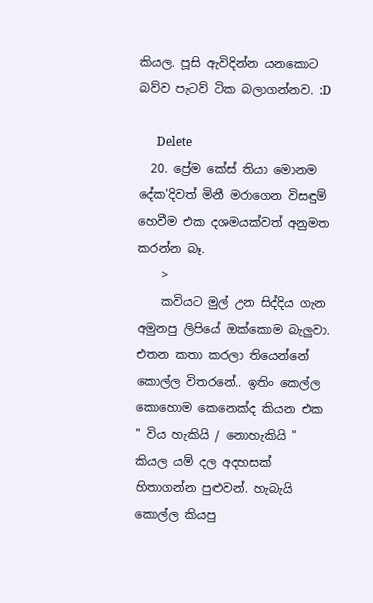කියල. පූසි ඇවිදින්න යනකොට බව්ව පැටව් ටික බලාගන්නව. :D

      Delete
  20. ප්‍රේම කේස් තියා මොනම දේක'දිවත් මිනී මරාගෙන විසඳුම් හෙවීම එක දශමයක්වත් අනුමත කරන්න බෑ.
    >
    කවියට මුල් උන සිද්දිය ගැන අමුනපු ලිපියේ ඔක්කොම බැලුවා. එතන කතා කරලා තියෙන්නේ කොල්ල විතරනේ.. ඉතිං කෙල්ල කොහොම කෙනෙක්ද කියන එක " විය හැකියි / නොහැකියි " කියල යම් දල අදහසක් හිතාගන්න පුළුවන්. හැබැයි කොල්ල කියපු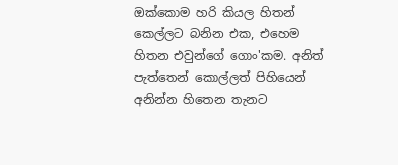ඔක්කොම හරි කියල හිතන් කෙල්ලට බනින එක, එහෙම හිතන එවුන්ගේ ගොං'කම. අනිත් පැත්තෙන් කොල්ලත් පිහියෙන් අනින්න හිතෙන තැනට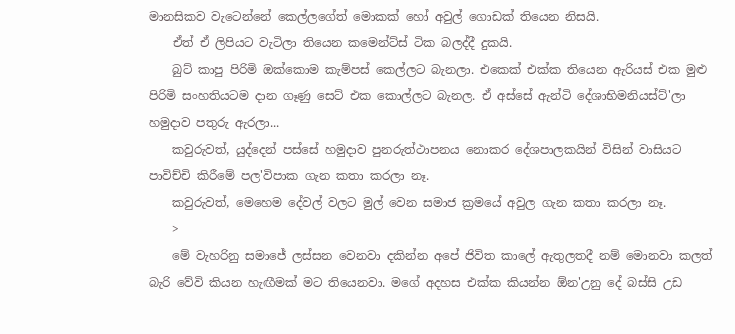මානසිකව වැටෙන්නේ කෙල්ලගේත් මොකක් හෝ අවුල් ගොඩක් තියෙන නිසයි.
    ඒත් ඒ ලිපියට වැටිලා තියෙන කමෙන්ට්ස් ටික බලද්දී දුකයි.
    බුට් කාපු පිරිමි ඔක්කොම කැම්පස් කෙල්ලට බැනලා. එකෙක් එක්ක තියෙන ඇරියස් එක මුළු පිරිමි සංහතියටම දාන ගෑණු සෙට් එක කොල්ලට බැනල. ඒ අස්සේ ඇන්ටි දේශාභිමනියස්ට්'ලා හමුදාව පතුරු ඇරලා...
    කවුරුවත්, යුද්දෙන් පස්සේ හමුදාව පුනරුත්ථාපනය නොකර දේශපාලකයින් විසින් වාසියට පාවිච්චි කිරීමේ පල'විපාක ගැන කතා කරලා නෑ.
    කවුරුවත්, මෙහෙම දේවල් වලට මුල් වෙන සමාජ ක්‍රමයේ අවුල ගැන කතා කරලා නෑ.
    >
    මේ වැහරිනු සමාජේ ලස්සන වෙනවා දකින්න අපේ ජිවිත කාලේ ඇතුලතදී නම් මොනවා කලත් බැරි වේවි කියන හැඟීමක් මට තියෙනවා. මගේ අදහස එක්ක කියන්න ඕන'උනු දේ බස්සි උඩ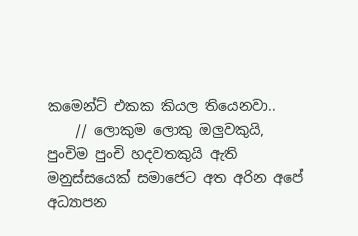කමෙන්ට් එකක කියල තියෙනවා..
    // ලොකුම ලොකු ඔලුවකුයි, පුංචිම පුංචි හදවතකුයි ඇති මනුස්සයෙක් සමාජෙට අත අරින අපේ අධ්‍යාපන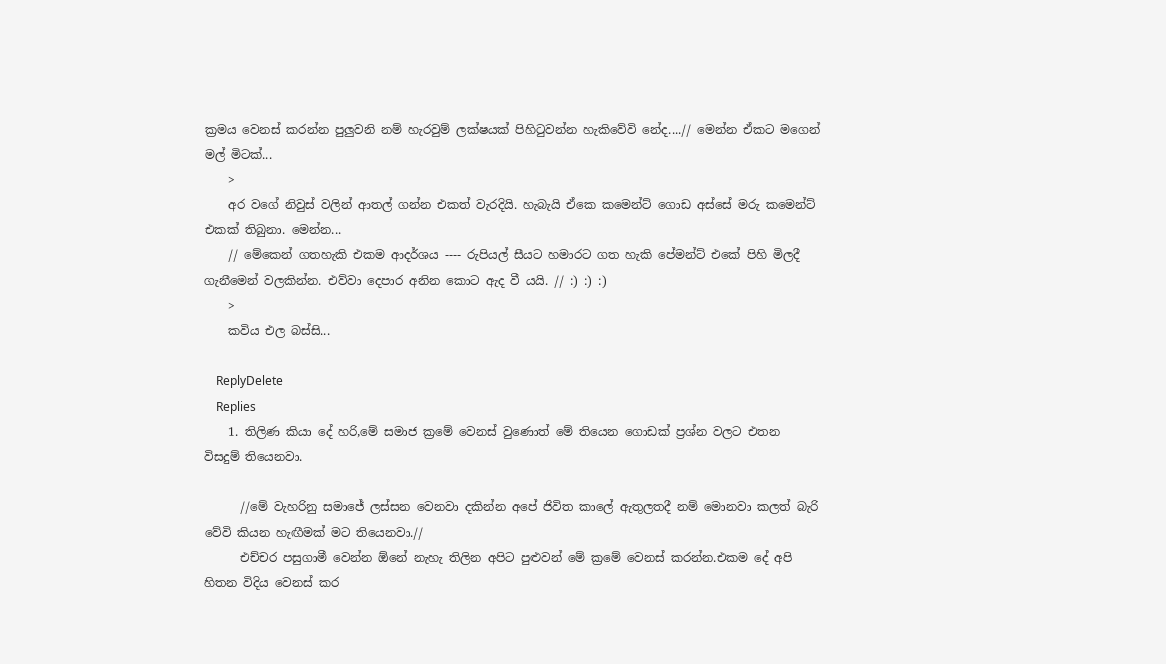ක්‍රමය වෙනස් කරන්න පුලුවනි නම් හැරවුම් ලක්ෂයක් පිහිටුවන්න හැකිවේවි නේද....// මෙන්න ඒකට මගෙන් මල් මිටක්...
    >
    අර වගේ නිවුස් වලින් ආතල් ගන්න එකත් වැරදියි. හැබැයි ඒකෙ කමෙන්ට් ගොඩ අස්සේ මරු කමෙන්ට් එකක් තිබුනා. මෙන්න...
    // මේකෙන් ගතහැකි එකම ආදර්ශය ---- රුපියල් සීයට හමාරට ගත හැකි පේමන්ට් එකේ පිහි මිලදී ගැනීමෙන් වලකින්න. එව්වා දෙපාර අනින කොට ඇද වී යයි. // :) :) :)
    >
    කවිය එල බස්සි...

    ReplyDelete
    Replies
    1. තිලිණ කියා දේ හරි,මේ සමාජ ක්‍රමේ වෙනස් වුණොත් මේ තියෙන ගොඩක් ප්‍රශ්න වලට එතන විසදුම් තියෙනවා.

      //මේ වැහරිනු සමාජේ ලස්සන වෙනවා දකින්න අපේ ජිවිත කාලේ ඇතුලතදී නම් මොනවා කලත් බැරි වේවි කියන හැඟීමක් මට තියෙනවා.//
      එච්චර පසුගාමී වෙන්න ඕනේ නැහැ තිලින අපිට පුළුවන් මේ ක්‍රමේ වෙනස් කරන්න.එකම දේ අපි හිතන විදිය වෙනස් කර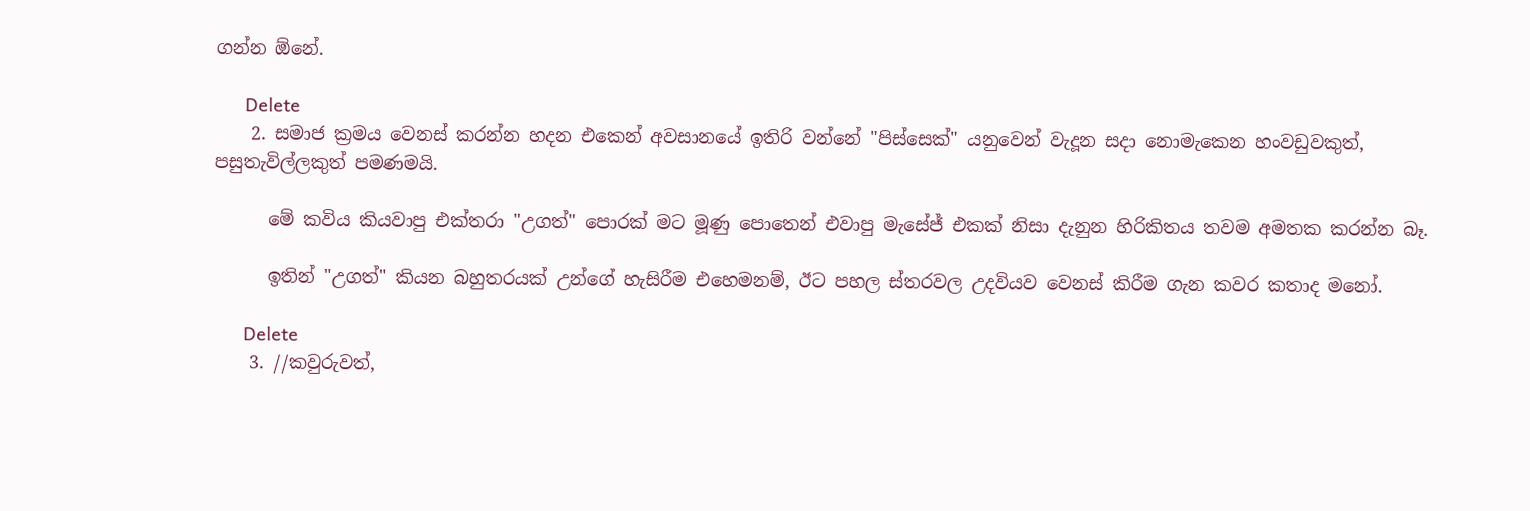ගන්න ඕනේ.

      Delete
    2. සමාජ ක්‍රමය වෙනස් කරන්න හදන එකෙන් අවසානයේ ඉතිරි වන්නේ "පිස්සෙක්" යනුවෙන් වැදූන සදා නොමැකෙන හංවඩුවකුත්, පසුතැවිල්ලකුත් පමණමයි.

      මේ කවිය කියවාපු එක්තරා "උගත්" පොරක් මට මූණු පොතෙන් එවාපු මැසේජ් එකක් නිසා දැනුන හිරිකිතය තවම අමතක කරන්න බෑ.

      ඉතින් "උගත්" කියන බහුතරයක් උන්ගේ හැසිරීම එහෙමනම්, ඊට පහල ස්තරවල උදවියව වෙනස් කිරීම ගැන කවර කතාද මනෝ.

      Delete
    3. //කවුරුවත්,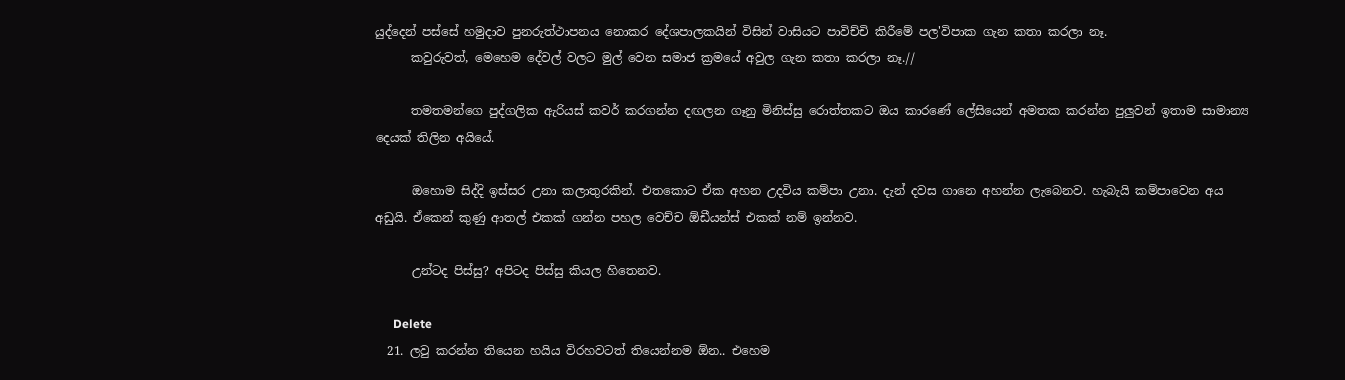යුද්දෙන් පස්සේ හමුදාව පුනරුත්ථාපනය නොකර දේශපාලකයින් විසින් වාසියට පාවිච්චි කිරීමේ පල'විපාක ගැන කතා කරලා නෑ.
      කවුරුවත්, මෙහෙම දේවල් වලට මුල් වෙන සමාජ ක්‍රමයේ අවුල ගැන කතා කරලා නෑ.//

      තමතමන්ගෙ පුද්ගලික ඇරියස් කවර් කරගන්න දඟලන ගෑනු මිනිස්සු රොත්තකට ඔය කාරණේ ලේසියෙන් අමතක කරන්න පුලුවන් ඉතාම සාමාන්‍ය දෙයක් තිලින අයියේ.

      ඔහොම සිද්දි ඉස්සර උනා කලාතුරකින්. එතකොට ඒක අහන උදවිය කම්පා උනා. දැන් දවස ගානෙ අහන්න ලැබෙනව. හැබැයි කම්පාවෙන අය අඩුයි. ඒකෙන් කුණු ආතල් එකක් ගන්න පහල වෙච්ච ඕඩීයන්ස් එකක් නම් ඉන්නව.

      උන්ටද පිස්සු? අපිටද පිස්සු කියල හිතෙනව.

      Delete
  21. ලවු කරන්න තියෙන හයිය විරහවටත් තියෙන්නම ඕන.. එහෙම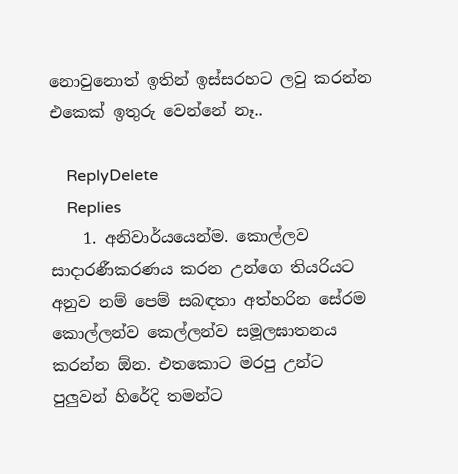නොවුනොත් ඉතින් ඉස්සරහට ලවු කරන්න එකෙක් ඉතුරු වෙන්නේ නෑ..

    ReplyDelete
    Replies
    1. අනිවාර්යයෙන්ම. කොල්ලව සාදාරණීකරණය කරන උන්ගෙ තියරියට අනුව නම් පෙම් සබඳතා අත්හරින සේරම කොල්ලන්ව කෙල්ලන්ව සමූලඝාතනය කරන්න ඕන. එතකොට මරපු උන්ට පුලුවන් හිරේදි තමන්ට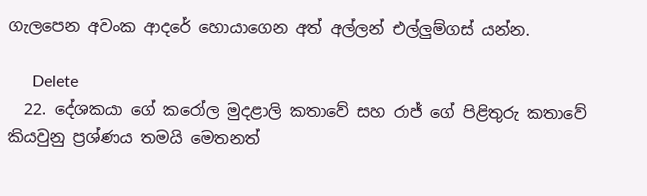ගැලපෙන අවංක ආදරේ හොයාගෙන අත් අල්ලන් එල්ලුම්ගස් යන්න.

      Delete
  22. දේශකයා ගේ කරෝල මුදළාලි කතාවේ සහ රාජ් ගේ පිළිතුරු කතාවේ කියවුනු ප්‍රශ්ණය තමයි මෙතනත්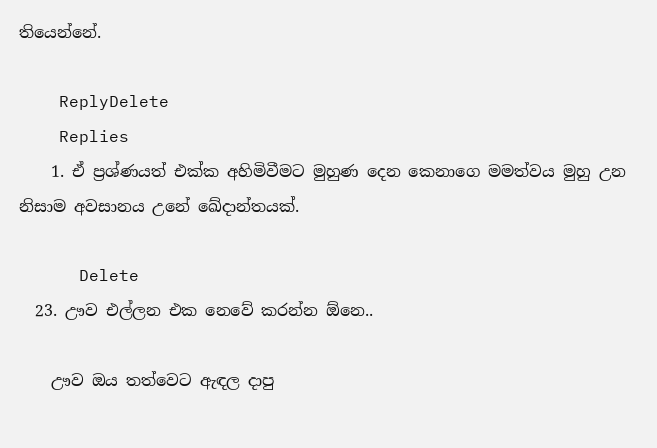තියෙන්නේ.

    ReplyDelete
    Replies
    1. ඒ ප්‍රශ්ණයත් එක්ක අහිමිවීමට මුහුණ දෙන කෙනාගෙ මමත්වය මුහු උන නිසාම අවසානය උනේ ඛේදාන්තයක්.

      Delete
  23. ඌව එල්ලන එක නෙවේ කරන්න ඕනෙ..

    ඌව ඔය තත්වෙට ඇඳල දාපු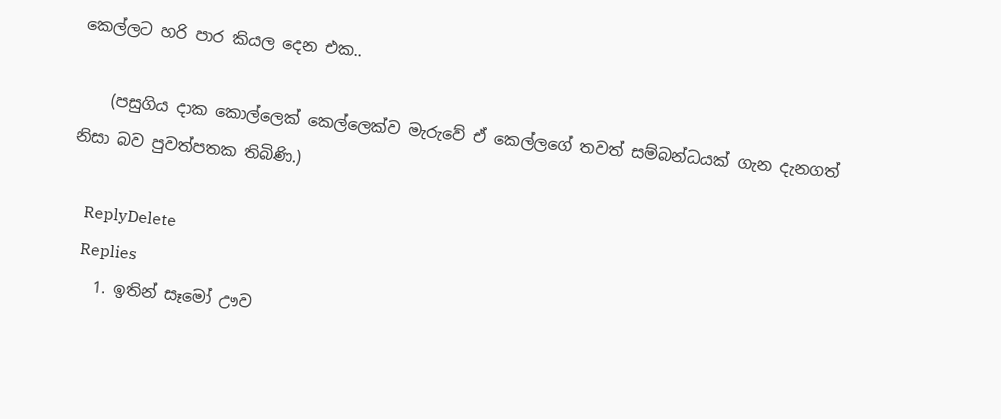කෙල්ලට හරි පාර කියල දෙන එක..

    (පසුගිය දාක කොල්ලෙක් කෙල්ලෙක්ව මැරුවේ ඒ කෙල්ලගේ තවත් සම්බන්ධයක් ගැන දැනගත් නිසා බව පුවත්පතක තිබිණි.)

    ReplyDelete
    Replies
    1. ඉතින් සෑමෝ ඌව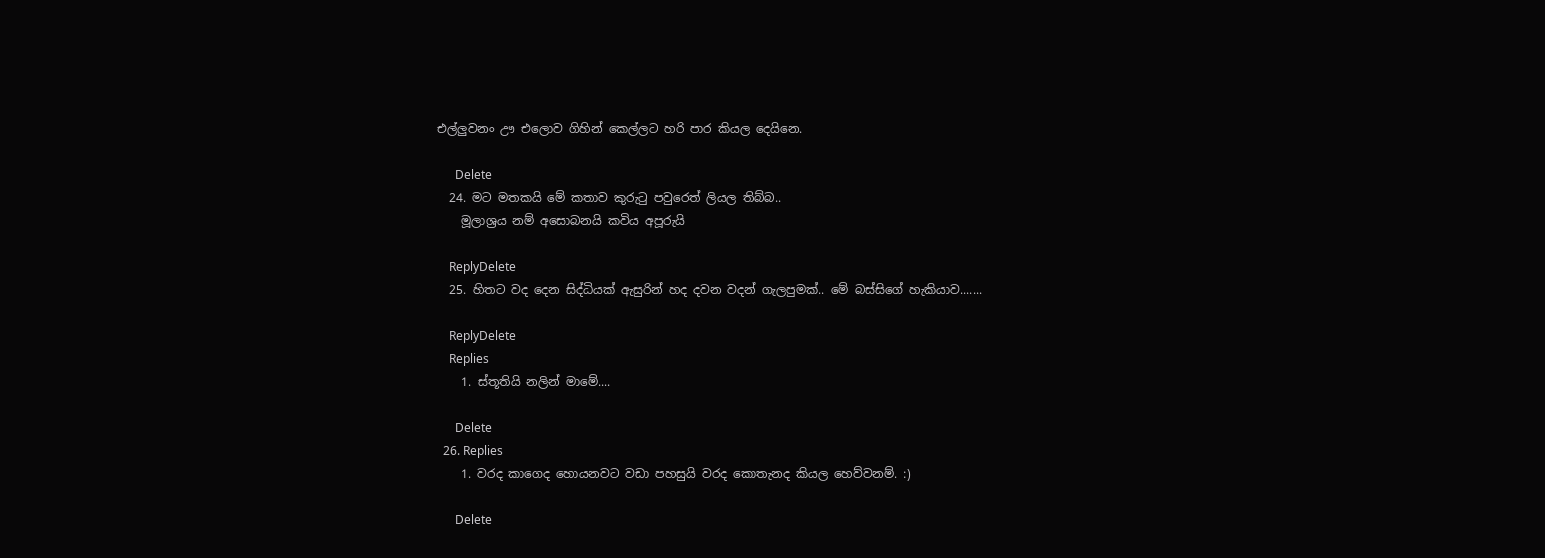එල්ලුවනං ඌ එලොව ගිහින් කෙල්ලට හරි පාර කියල දෙයිනෙ.

      Delete
  24. මට මතකයි මේ කතාව කුරුටු පවුරෙත් ලියල තිබ්බ..
    මූලාශ්‍රය නම් අසොබනයි කවිය අපූරුයි

    ReplyDelete
  25. හිතට වද දෙන සිද්ධියක් ඇසුරින් හද දවන වදන් ගැලපුමක්.. මේ බස්සිගේ හැකියාව.......

    ReplyDelete
    Replies
    1. ස්තූතියි නලින් මාමේ....

      Delete
  26. Replies
    1. වරද කාගෙද හොයනවට වඩා පහසුයි වරද කොතැනද කියල හෙව්වනම්. :)

      Delete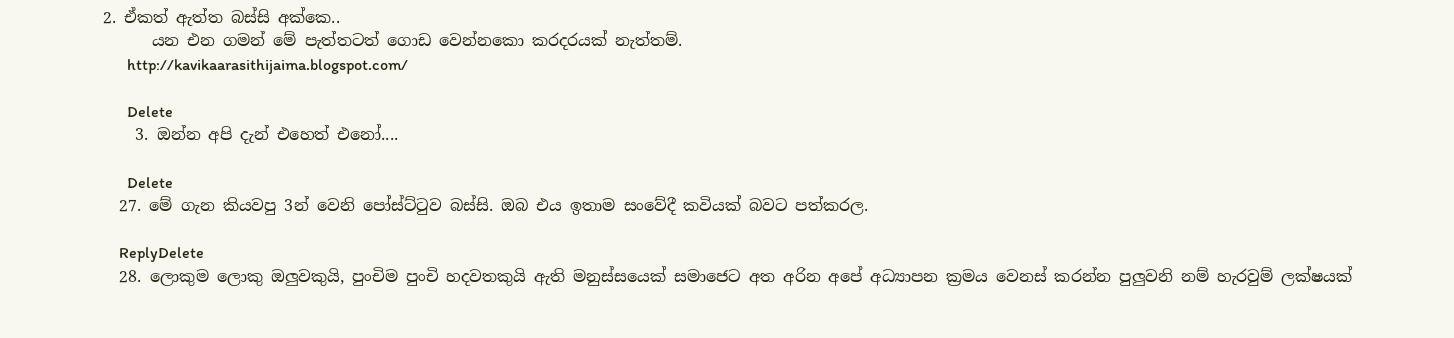2. ඒකත් ඇත්ත බස්සි අක්කෙ..
      යන එන ගමන් මේ පැත්තටත් ගොඩ වෙන්නකො කරදරයක් නැත්තම්.
      http://kavikaarasithijaima.blogspot.com/

      Delete
    3. ඔන්න අපි දැන් එහෙත් එනෝ....

      Delete
  27. මේ ගැන කියවපු 3න් වෙනි පෝස්ට්ටුව බස්සි. ඔබ එය ඉතාම සංවේදී කවියක් බවට පත්කරල.

    ReplyDelete
  28. ලොකුම ලොකු ඔලුවකුයි, පුංචිම පුංචි හදවතකුයි ඇති මනුස්සයෙක් සමාජෙට අත අරින අපේ අධ්‍යාපන ක්‍රමය වෙනස් කරන්න පුලුවනි නම් හැරවුම් ලක්ෂයක්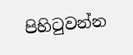පිහිටුවන්න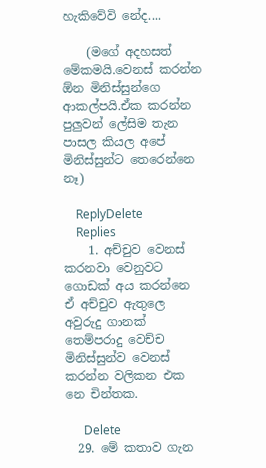හැකිවේවි නේද....

    (මගේ අදහසත් මේකමයි.වෙනස් කරන්න ඕන මිනිස්සුන්ගෙ ආකල්පයි.ඒක කරන්න පුලුවන් ලේසිම තැන පාසල කියල අපේ මිනිස්සුන්ට තෙරෙන්නෙ නෑ)

    ReplyDelete
    Replies
    1. අච්චුව වෙනස් කරනවා වෙනුවට ගොඩක් අය කරන්නෙ ඒ අච්චුව ඇතුලෙ අවුරුදු ගානක් තෙම්පරාදු වෙච්ච මිනිස්සුන්ව වෙනස් කරන්න වලිකන එක නෙ චින්තක.

      Delete
  29. මේ කතාව ගැන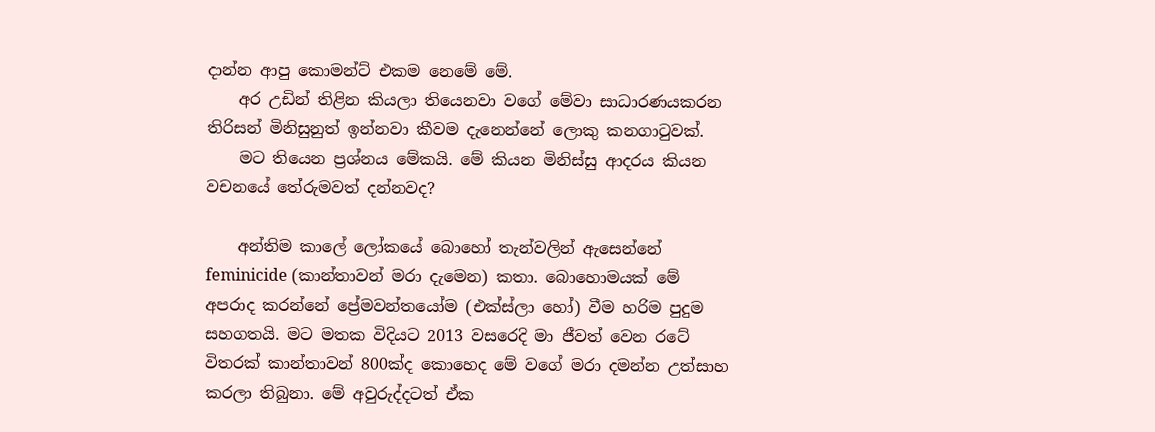දාන්න ආපු කොමන්ට් එකම නෙමේ මේ.
    අර උඩින් තිළින කියලා තියෙනවා වගේ මේවා සාධාරණයකරන තිරිසන් මිනිසුනුත් ඉන්නවා කීවම දැනෙන්නේ ලොකු කනගාටුවක්.
    මට තියෙන ප්‍රශ්නය මේකයි. මේ කියන මිනිස්සු ආදරය කියන වචනයේ තේරුමවත් දන්නවද?

    අන්තිම කාලේ ලෝකයේ බොහෝ තැන්වලින් ඇසෙන්නේ feminicide (කාන්තාවන් මරා දැමෙන) කතා. බොහොමයක් මේ අපරාද කරන්නේ ප්‍රේමවන්තයෝම (එක්ස්ලා හෝ) වීම හරිම පුදුම සහගතයි. මට මතක විදියට 2013 වසරෙදි මා ජීවත් වෙන රටේ විතරක් කාන්තාවන් 800ක්ද කොහෙද මේ වගේ මරා දමන්න උත්සාහ කරලා තිබුනා. මේ අවුරුද්දටත් ඒක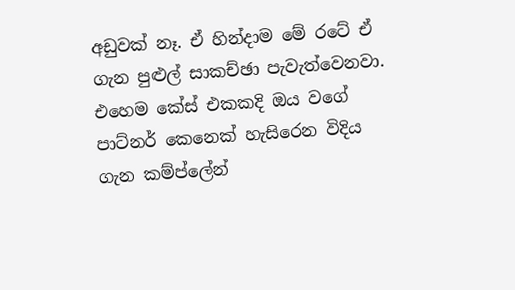අඩුවක් නෑ. ඒ හින්දාම මේ රටේ ඒ ගැන පුළුල් සාකච්ඡා පැවැත්වෙනවා. එහෙම කේස් එකකදි ඔය වගේ පාට්නර් කෙනෙක් හැසිරෙන විදිය ගැන කම්ප්ලේන්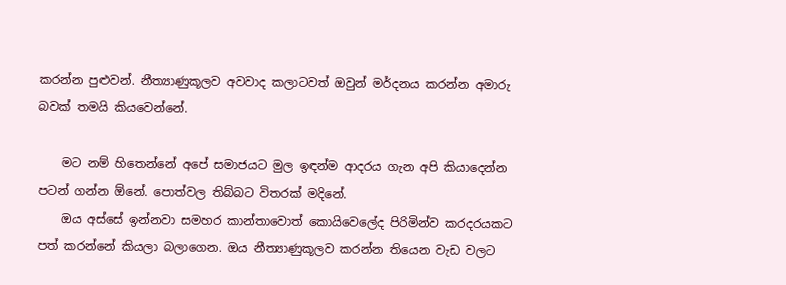කරන්න පුළුවන්. නීත්‍යාණුකූලව අවවාද කලාටවත් ඔවුන් මර්දනය කරන්න අමාරු බවක් තමයි කියවෙන්නේ.

    මට නම් හිතෙන්නේ අපේ සමාජයට මුල ඉඳන්ම ආදරය ගැන අපි කියාදෙන්න පටන් ගන්න ඕනේ. පොත්වල තිබ්බට විතරක් මදිනේ.
    ඔය අස්සේ ඉන්නවා සමහර කාන්තාවොත් කොයිවෙලේද පිරිමින්ව කරදරයකට පත් කරන්නේ කියලා බලාගෙන. ඔය නීත්‍යාණුකූලව කරන්න තියෙන වැඩ වලට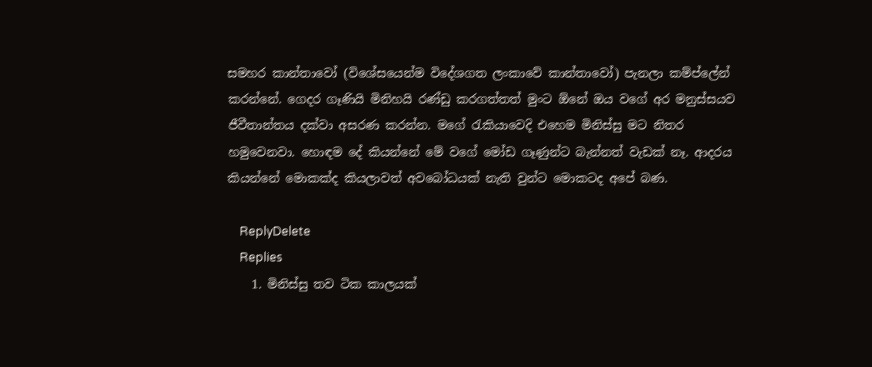සමහර කාන්තාවෝ (විශේසයෙන්ම විදේශගත ලංකාවේ කාන්තාවෝ) පැනලා කම්ප්ලේන් කරන්නේ. ගෙදර ගෑණියි මිනිහයි රණ්ඩු කරගත්තත් මුංට ඕනේ ඔය වගේ අර මනුස්සයව ජීවීතාන්තය දක්වා අසරණ කරන්න. මගේ රැකියාවෙදි එහෙම මිනිස්සු මට නිතර හමුවෙනවා. හොඳම දේ කියන්නේ මේ වගේ මෝඩ ගෑණුන්ට බැන්නත් වැඩක් නෑ. ආදරය කියන්නේ මොකක්ද කියලාවත් අවබෝධයක් නැති වුන්ට මොකටද අපේ බණ.

    ReplyDelete
    Replies
    1. මිනිස්සු තව ටික කාලයක්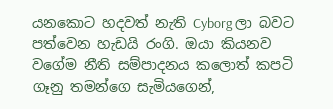යනකොට හදවත් නැති Cyborg ලා බවට පත්වෙන හැඩයි රංගි. ඔයා කියනව වගේම නීති සම්පාදනය කලොත් කපටි ගෑනු තමන්ගෙ සැමියගෙන්,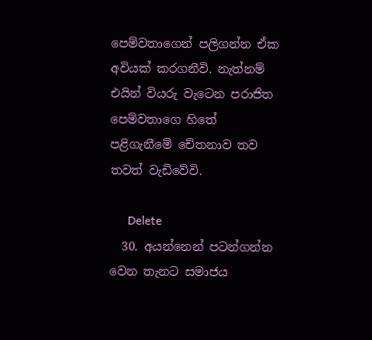පෙම්වතාගෙන් පලිගන්න ඒක අවියක් කරගනීවි. නැත්නම් එයින් වියරු වැටෙන පරාජිත පෙම්වතාගෙ හිතේ පළිගැනීමේ චේතනාව තව තවත් වැඩිවේවි.

      Delete
  30. අයන්නෙන් පටන්ගන්න වෙන තැනට සමාජය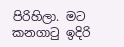පිරිහිලා. මට කනගාටු ඉදිරි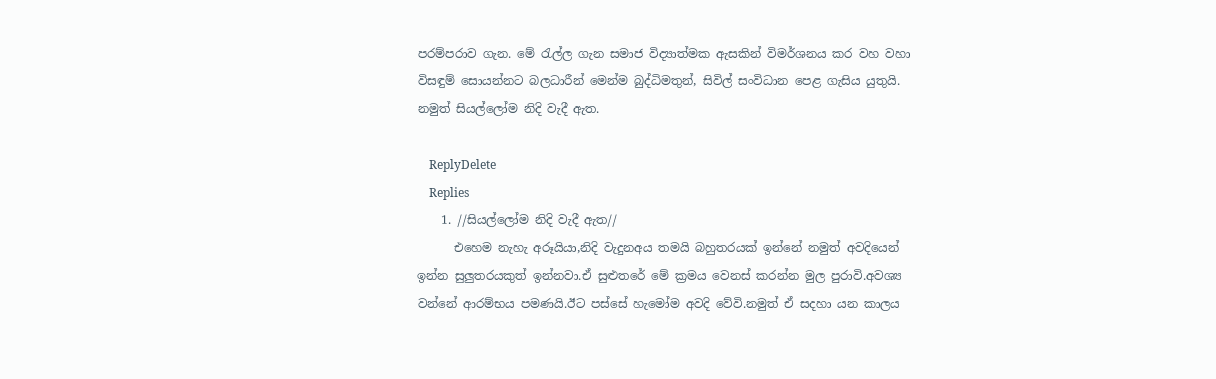පරම්පරාව ගැන. මේ රැල්ල ගැන සමාජ විද්‍යාත්මක ඇසකින් විමර්ශනය කර වහ වහා විසඳුම් සොයන්නට බලධාරීන් මෙන්ම බුද්ධිමතුන්, සිවිල් සංවිධාන පෙළ ගැසිය යුතුයි. නමුත් සියල්ලෝම නිදි වැදී ඇත.

    ReplyDelete
    Replies
    1. //සියල්ලෝම නිදි වැදී ඇත//
      එහෙම නැහැ අරූයියා,නිදි වැදුනඅය තමයි බහුතරයක් ඉන්නේ නමුත් අවදියෙන් ඉන්න සුලුතරයකුත් ඉන්නවා.ඒ සුළුතරේ මේ ක්‍රමය වෙනස් කරන්න මුල පුරාවි.අවශ්‍ය වන්නේ ආරම්භය පමණයි.ඊට පස්සේ හැමෝම අවදි වේවි.නමුත් ඒ සදහා යන කාලය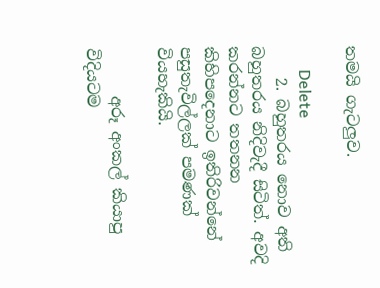තමයි ගැටලුව.

      Delete
    2. බහුතරය නොව අති බහුතරය නිදිවැදී සිටිත්. අවදි කරන්නට තතනන කිහිපදෙනාට ඉතිරිවන්නේ පසුතැවිල්ලක් පමණක් වියහැකියි.

      අරූ අංකල් කියාපු විදියටම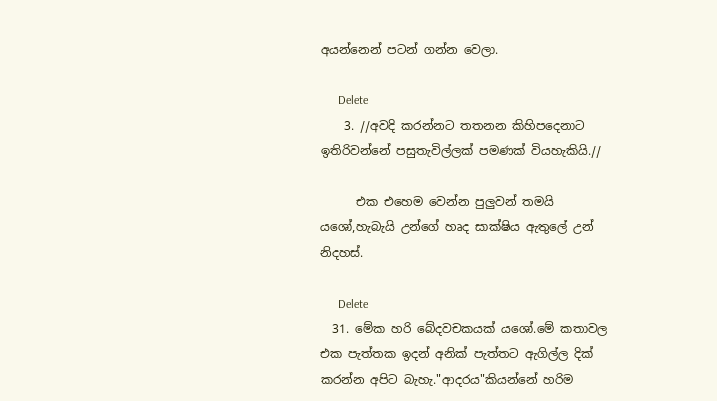අයන්නෙන් පටන් ගන්න වෙලා.

      Delete
    3. //අවදි කරන්නට තතනන කිහිපදෙනාට ඉතිරිවන්නේ පසුතැවිල්ලක් පමණක් වියහැකියි.//

      එක එහෙම වෙන්න පුලුවන් තමයි යශෝ,හැබැයි උන්ගේ හෘද සාක්ෂිය ඇතුලේ උන් නිදහස්.

      Delete
  31. මේක හරි බේදවචකයක් යශෝ.මේ කතාවල එක පැත්තක ඉදන් අනික් පැත්තට ඇගිල්ල දික් කරන්න අපිට බැහැ."ආදරය"කියන්නේ හරිම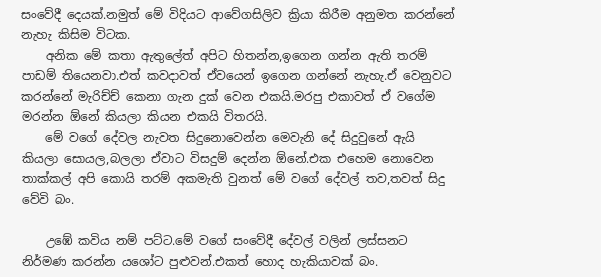සංවේදී දෙයක්.නමුත් මේ විදියට ආවේගසිලිව ක්‍රියා කිරීම අනුමත කරන්නේ නැහැ කිසිම විටක.
    අනික මේ කතා ඇතුලේත් අපිට හිතන්න,ඉගෙන ගන්න ඇති තරම් පාඩම් තියෙනවා.එත් කවදාවත් ඒවයෙන් ඉගෙන ගන්නේ නැහැ.ඒ වෙනුවට කරන්නේ මැරිච්ච් කෙනා ගැන දුක් වෙන එකයි.මරපු එකාවත් ඒ වගේම මරන්න ඕනේ කියලා කියන එකයි විතරයි.
    මේ වගේ දේවල නැවත සිදුනොවෙන්න මෙවැනි දේ සිදුවුනේ ඇයි කියලා සොයල,බලලා ඒවාට විසදුම් දෙන්න ඕනේ.එක එහෙම නොවෙන තාක්කල් අපි කොයි තරම් අකමැති වුනත් මේ වගේ දේවල් තව,තවත් සිදු වේවි බං.

    උඹේ කවිය නම් පට්ට.මේ වගේ සංවේදී දේවල් වලින් ලස්සනට නිර්මණ කරන්න යශෝට පුළුවන්.එකත් හොද හැකියාවක් බං.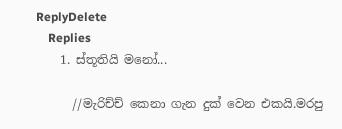ReplyDelete
    Replies
    1. ස්තූතියි මනෝ...

      //මැරිච්ච් කෙනා ගැන දුක් වෙන එකයි.මරපු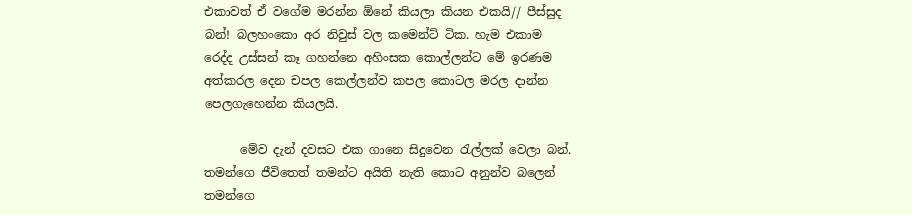එකාවත් ඒ වගේම මරන්න ඕනේ කියලා කියන එකයි// පීස්සුද බන්! බලහංකො අර නිවුස් වල කමෙන්ට් ටික. හැම එකාම රෙද්ද උස්සන් කෑ ගහන්නෙ අහිංසක කොල්ලන්ට මේ ඉරණම අත්කරල දෙන චපල කෙල්ලන්ව කපල කොටල මරල දාන්න පෙලගැහෙන්න කියලයි.

      මේව දැන් දවසට එක ගානෙ සිදුවෙන රැල්ලක් වෙලා බන්. තමන්ගෙ ජීවිතෙත් තමන්ට අයිති නැති කොට අනුන්ව බලෙන් තමන්ගෙ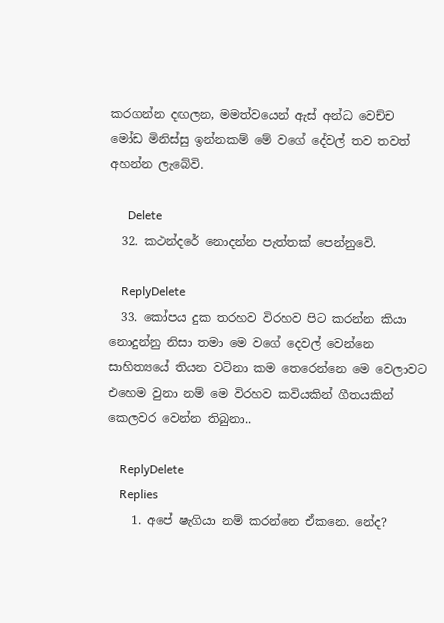කරගන්න දඟලන, මමත්වයෙන් ඇස් අන්ධ වෙච්ච මෝඩ මිනිස්සු ඉන්නකම් මේ වගේ දේවල් තව තවත් අහන්න ලැබේවි.

      Delete
  32. කථන්දරේ නොදන්න පැත්තක් පෙන්නුවෙි.

    ReplyDelete
  33. කෝපය දුක තරහව විරහව පිට කරන්න කියා නොදුන්නු නිසා තමා මෙ වගේ දෙවල් වෙන්නෙ සාහිත්‍යයේ තියන වටිනා කම තෙරෙන්නෙ මෙ වෙලාවට එහෙම වුනා නම් මෙ විරහව කවියකින් ගීතයකින් කෙලවර වෙන්න තිබුනා..

    ReplyDelete
    Replies
    1. අපේ ෂැගියා නම් කරන්නෙ ඒකනෙ. නේද?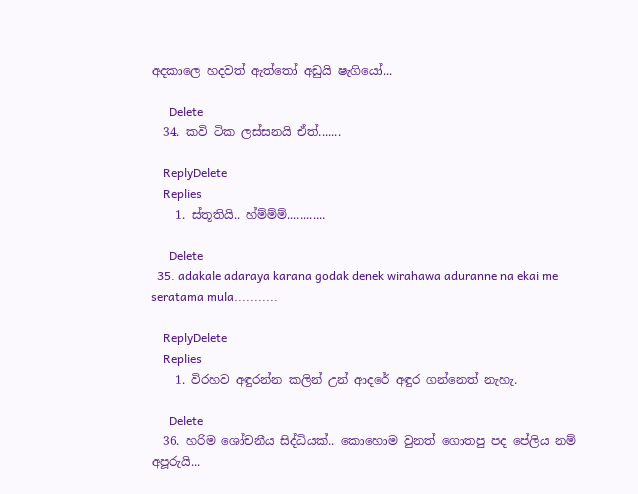අදකාලෙ හදවත් ඇත්තෝ අඩුයි ෂැගියෝ...

      Delete
  34. කවි ටික ලස්සනයි ඒත්.......

    ReplyDelete
    Replies
    1. ස්තූතියි.. හ්ම්ම්ම්............

      Delete
  35. adakale adaraya karana godak denek wirahawa aduranne na ekai me seratama mula...........

    ReplyDelete
    Replies
    1. විරහව අඳුරන්න කලින් උන් ආදරේ අඳුර ගන්නෙත් නැහැ.

      Delete
  36. හරිම ශෝචනීය සිද්ධියක්.. කොහොම වුනත් ගොතපු පද පේලිය නම් අපූරුයි...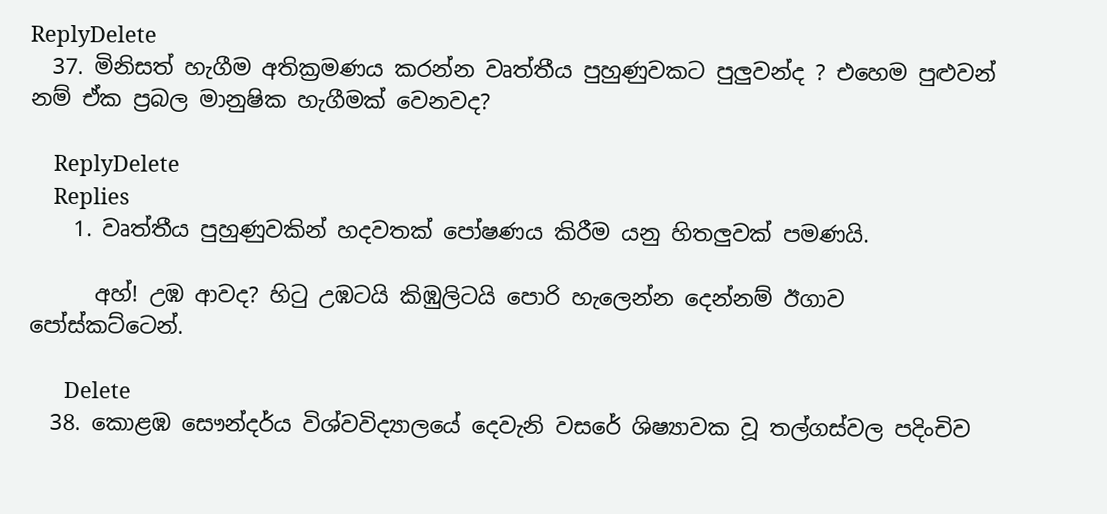ReplyDelete
  37. මිනිසත් හැගීම අතික්‍රමණය කරන්න වෘත්තීය පුහුණුවකට පුලුවන්ද ? එහෙම පුළුවන් නම් ඒක ප්‍රබල මානුෂික හැගීමක් වෙනවද?

    ReplyDelete
    Replies
    1. වෘත්තීය පුහුණුවකින් හදවතක් පෝෂණය කිරීම යනු හිතලුවක් පමණයි.

      අහ්! උඹ ආවද? හිටු උඹටයි කිඹුලිටයි පොරි හැලෙන්න දෙන්නම් ඊගාව පෝස්කට්ටෙන්.

      Delete
  38. කොළඹ සෞන්දර්ය විශ්වවිද්‍යාලයේ දෙවැනි වසරේ ශිෂ්‍යාවක වූ තල්ගස්‌වල පදිංචිව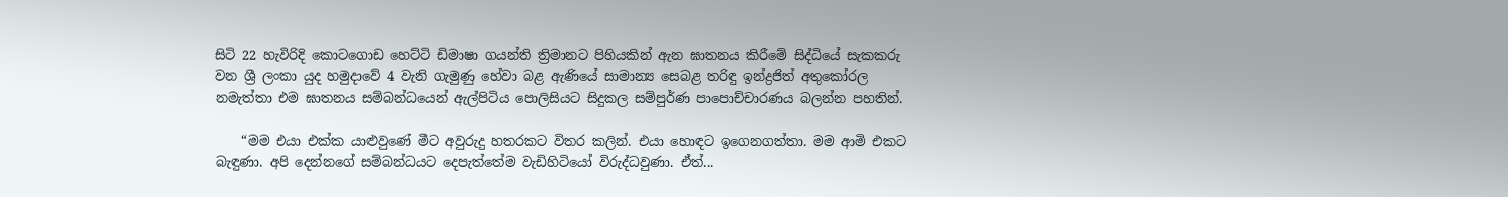සිටි 22 හැවිරිදි කොටගොඩ හෙට්‌ටි ඩිමාෂා ගයන්ති ත්‍රිමානට පිහියකින් ඇන ඝාතනය කිරීමේ සිද්ධියේ සැකකරු වන ශ්‍රී ලංකා යුද හමුදාවේ 4 වැනි ගැමුණු හේවා බළ ඇණියේ සාමාන්‍ය සෙබළ තරිඳු ඉන්ද්‍රජිත් අතුකෝරල නමැත්තා එම ඝාතනය සම්බන්ධයෙන් ඇල්පිටිය පොලිසියට සිදුකල සම්පුර්ණ පාපොච්චාරණය බලන්න පහතින්.

    “මම එයා එක්ක යාළුවුණේ මීට අවුරුදු හතරකට විතර කලින්. එයා හොඳට ඉගෙනගත්තා. මම ආමි එකට බැඳුණා. අපි දෙන්නගේ සම්බන්ධයට දෙපැත්තේම වැඩිහිටියෝ විරුද්ධවුණා. ඒත්...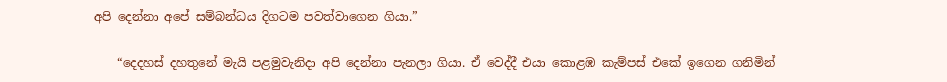අපි දෙන්නා අපේ සම්බන්ධය දිගටම පවත්වාගෙන ගියා.”

    “දෙදහස් දහතුනේ මැයි පළමුවැනිදා අපි දෙන්නා පැනලා ගියා. ඒ වෙද්දී එයා කොළඹ කැම්පස් එකේ ඉගෙන ගනිමින්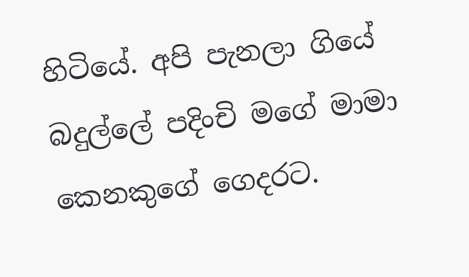හිටියේ. අපි පැනලා ගියේ බදුල්ලේ පදිංචි මගේ මාමා කෙනකුගේ ගෙදරට.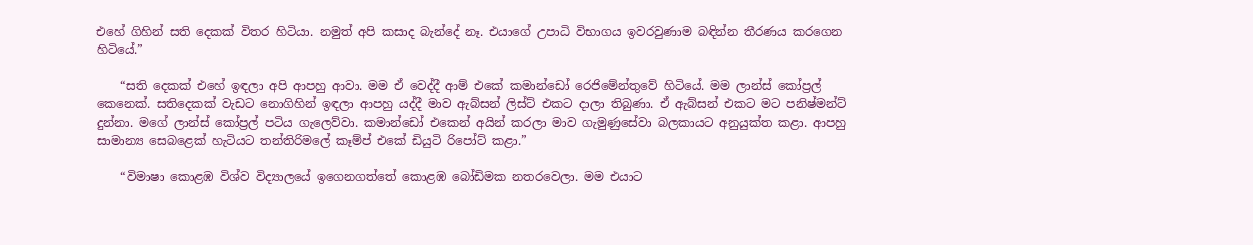එහේ ගිහින් සති දෙකක් විතර හිටියා. නමුත් අපි කසාද බැන්දේ නෑ. එයාගේ උපාධි විභාගය ඉවරවුණාම බඳින්න තීරණය කරගෙන හිටියේ.”

    “සති දෙකක් එහේ ඉඳලා අපි ආපහු ආවා. මම ඒ වෙද්දී ආම් එකේ කමාන්ඩෝ රෙජිමේන්තුවේ හිටියේ. මම ලාන්ස් කෝප්‍රල් කෙනෙක්. සතිදෙකක් වැඩට නොගිහින් ඉඳලා ආපහු යද්දී මාව ඇබ්සන් ලිස්ට් එකට දාලා තිබුණා. ඒ ඇබ්සන් එකට මට පනිෂ්මන්ට් දුන්නා. මගේ ලාන්ස් කෝප්‍රල් පටිය ගැලෙව්වා. කමාන්ඩෝ එකෙන් අයින් කරලා මාව ගැමුණුසේවා බලකායට අනුයුක්ත කළා. ආපහු සාමාන්‍ය සෙබළෙක් හැටියට තන්තිරිමලේ කෑම්ප් එකේ ඩියුටි රිපෝට් කළා.”

    “විමාෂා කොළඹ විශ්ව විද්‍යාලයේ ඉගෙනගත්තේ කොළඹ බෝඩිමක නතරවෙලා. මම එයාට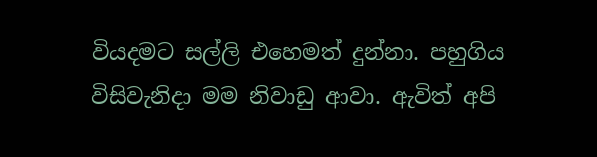වියදමට සල්ලි එහෙමත් දුන්නා. පහුගිය විසිවැනිදා මම නිවාඩු ආවා. ඇවිත් අපි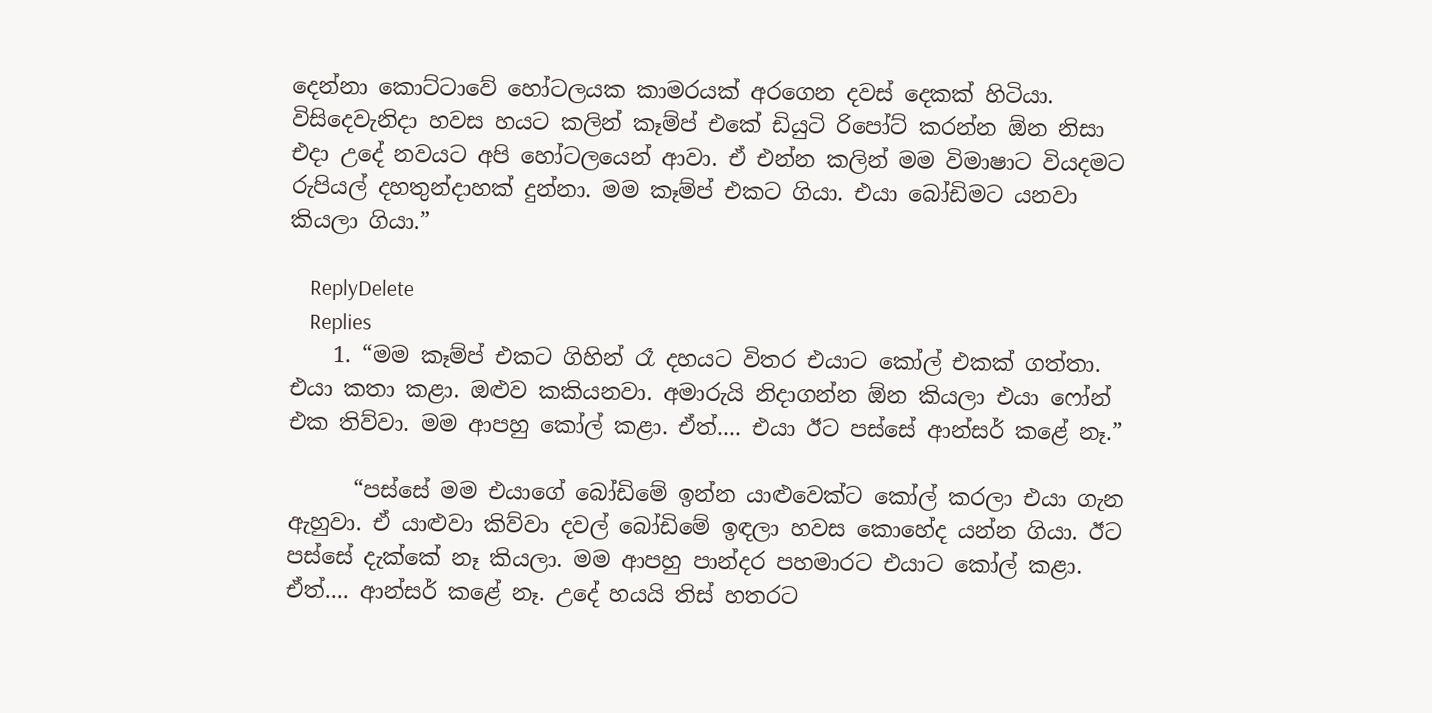දෙන්නා කොට්ටාවේ හෝටලයක කාමරයක් අරගෙන දවස් දෙකක් හිටියා. විසිදෙවැනිදා හවස හයට කලින් කෑම්ප් එකේ ඩියුටි රිපෝට් කරන්න ඕන නිසා එදා උදේ නවයට අපි හෝටලයෙන් ආවා. ඒ එන්න කලින් මම විමාෂාට වියදමට රුපියල් දහතුන්දාහක් දුන්නා. මම කෑම්ප් එකට ගියා. එයා බෝඩිමට යනවා කියලා ගියා.”

    ReplyDelete
    Replies
    1. “මම කෑම්ප් එකට ගිහින් රෑ දහයට විතර එයාට කෝල් එකක් ගත්තා. එයා කතා කළා. ඔළුව කකියනවා. අමාරුයි නිදාගන්න ඕන කියලා එයා ෆෝන් එක තිව්වා. මම ආපහු කෝල් කළා. ඒත්.... එයා ඊට පස්සේ ආන්සර් කළේ නෑ.”

      “පස්සේ මම එයාගේ බෝඩිමේ ඉන්න යාළුවෙක්ට කෝල් කරලා එයා ගැන ඇහුවා. ඒ යාළුවා කිව්වා දවල් බෝඩිමේ ඉඳලා හවස කොහේද යන්න ගියා. ඊට පස්සේ දැක්කේ නෑ කියලා. මම ආපහු පාන්දර පහමාරට එයාට කෝල් කළා. ඒත්.... ආන්සර් කළේ නෑ. උදේ හයයි තිස් හතරට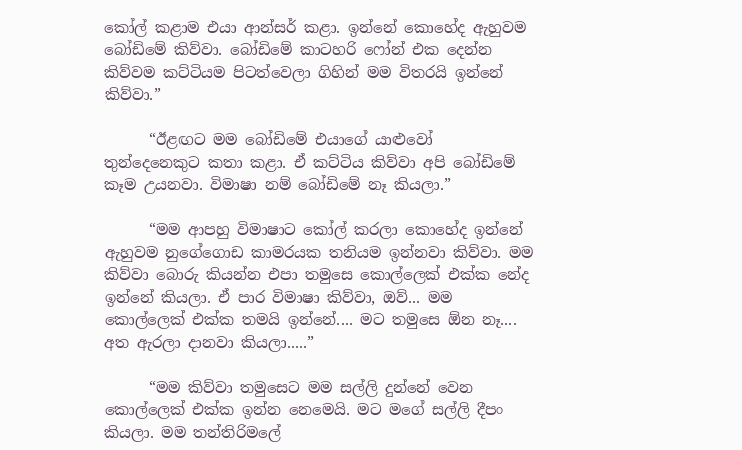කෝල් කළාම එයා ආන්සර් කළා. ඉන්නේ කොහේද ඇහුවම බෝඩිමේ කිව්වා. බෝඩිමේ කාටහරි ෆෝන් එක දෙන්න කිව්වම කට්ටියම පිටත්වෙලා ගිහින් මම විතරයි ඉන්නේ කිව්වා.”

      “ඊළඟට මම බෝඩිමේ එයාගේ යාළුවෝ තුන්දෙනෙකුට කතා කළා. ඒ කට්ටිය කිව්වා අපි බෝඩිමේ කෑම උයනවා. විමාෂා නම් බෝඩිමේ නෑ කියලා.”

      “මම ආපහු විමාෂාට කෝල් කරලා කොහේද ඉන්නේ ඇහුවම නුගේගොඩ කාමරයක තනියම ඉන්නවා කිව්වා. මම කිව්වා බොරු කියන්න එපා තමුසෙ කොල්ලෙක් එක්ක නේද ඉන්නේ කියලා. ඒ පාර විමාෂා කිව්වා, ඔව්... මම කොල්ලෙක් එක්ක තමයි ඉන්නේ.... මට තමුසෙ ඕන නෑ.... අත ඇරලා දානවා කියලා.....”

      “මම කිව්වා තමුසෙට මම සල්ලි දුන්නේ වෙන කොල්ලෙක් එක්ක ඉන්න නෙමෙයි. මට මගේ සල්ලි දීපං කියලා. මම තන්තිරිමලේ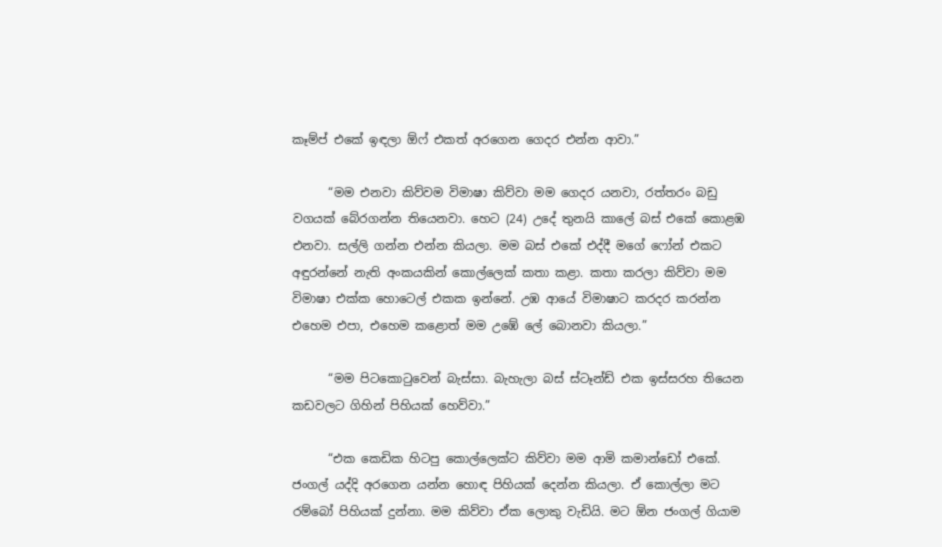කෑම්ප් එකේ ඉඳලා ඕෆ් එකත් අරගෙන ගෙදර එන්න ආවා.”

      “මම එනවා කිව්වම විමාෂා කිව්වා මම ගෙදර යනවා, රත්තරං බඩු වගයක් බේරගන්න තියෙනවා. හෙට (24) උදේ තුනයි කාලේ බස් එකේ කොළඹ එනවා. සල්ලි ගන්න එන්න කියලා. මම බස් එකේ එද්දී මගේ ෆෝන් එකට අඳුරන්නේ නැති අංකයකින් කොල්ලෙක් කතා කළා. කතා කරලා කිව්වා මම විමාෂා එක්ක හොටෙල් එකක ඉන්නේ. උඹ ආයේ විමාෂාට කරදර කරන්න එහෙම එපා, එහෙම කළොත් මම උඹේ ලේ බොනවා කියලා.”

      “මම පිටකොටුවෙන් බැස්සා. බැහැලා බස් ස්ටෑන්ඩ් එක ඉස්සරහ තියෙන කඩවලට ගිහින් පිහියක් හෙව්වා.”

      “එක කෙඩික හිටපු කොල්ලෙක්ට කිව්වා මම ආමි කමාන්ඩෝ එකේ. ජංගල් යද්දි අරගෙන යන්න හොඳ පිහියක් දෙන්න කියලා. ඒ කොල්ලා මට රම්බෝ පිහියක් දුන්නා. මම කිව්වා ඒක ලොකු වැඩියි. මට ඕන ජංගල් ගියාම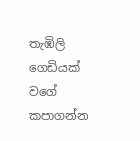තැඹිලි ගෙඩියක් වගේ කපාගන්න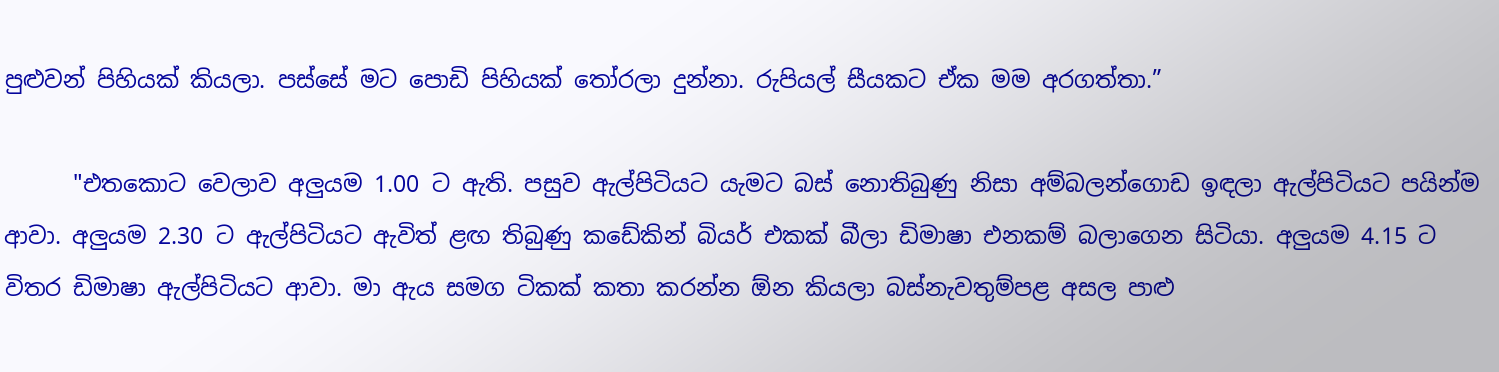පුළුවන් පිහියක් කියලා. පස්සේ මට පොඩි පිහියක් තෝරලා දුන්නා. රුපියල් සීයකට ඒක මම අරගත්තා.”

      "එතකොට වෙලාව අලුයම 1.00 ට ඇති. පසුව ඇල්පිටියට යැමට බස්‌ නොතිබුණු නිසා අම්බලන්ගොඩ ඉඳලා ඇල්පිටියට පයින්ම ආවා. අලුයම 2.30 ට ඇල්පිටියට ඇවිත් ළඟ තිබුණු කඩේකින් බියර් එකක්‌ බීලා ඩිමාෂා එනකම් බලාගෙන සිටියා. අලුයම 4.15 ට විතර ඩිමාෂා ඇල්පිටියට ආවා. මා ඇය සමග ටිකක්‌ කතා කරන්න ඕන කියලා බස්‌නැවතුම්පළ අසල පාළු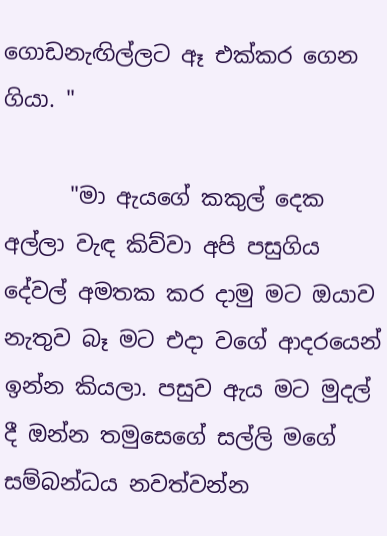ගොඩනැඟිල්ලට ඈ එක්‌කර ගෙන ගියා. "

      "මා ඇයගේ කකුල් දෙක අල්ලා වැඳ කිව්වා අපි පසුගිය දේවල් අමතක කර දාමු මට ඔයාව නැතුව බෑ මට එදා වගේ ආදරයෙන් ඉන්න කියලා. පසුව ඇය මට මුදල් දී ඔන්න තමුසෙගේ සල්ලි මගේ සම්බන්ධය නවත්වන්න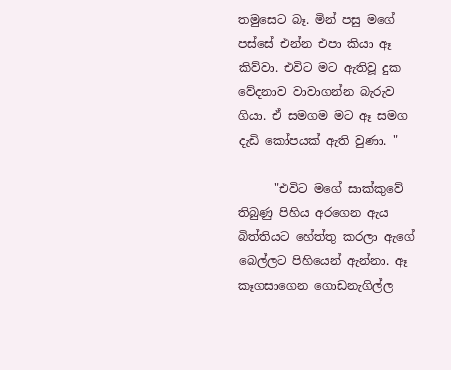තමුසෙට බෑ. මින් පසු මගේ පස්‌සේ එන්න එපා කියා ඈ කිව්වා. එවිට මට ඇතිවූ දුක වේදනාව වාවාගන්න බැරුව ගියා. ඒ සමගම මට ඈ සමග දැඩි කෝපයක්‌ ඇති වුණා. "

      "එවිට මගේ සාක්‌කුවේ තිබුණු පිහිය අරගෙන ඇය බිත්තියට හේත්තු කරලා ඇගේ බෙල්ලට පිහියෙන් ඇන්නා. ඈ කෑගසාගෙන ගොඩනැගිල්ල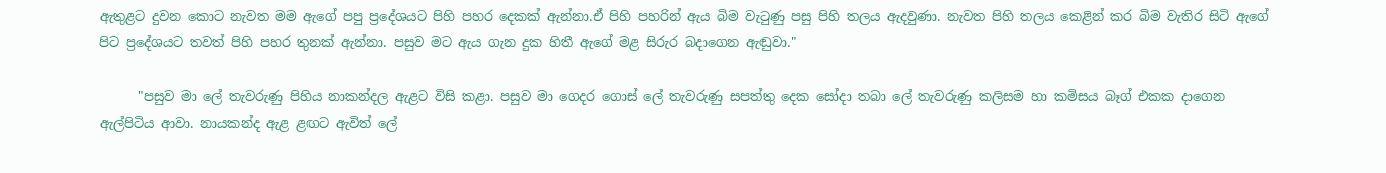ඇතුළට දුවන කොට නැවත මම ඇගේ පපු ප්‍රදේශයට පිහි පහර දෙකක්‌ ඇන්නා.ඒ පිහි පහරින් ඇය බිම වැටුණු පසු පිහි තලය ඇදවුණා. නැවත පිහි තලය කෙළින් කර බිම වැතිර සිටි ඇගේ පිට ප්‍රදේශයට තවත් පිහි පහර තුනක්‌ ඇන්නා. පසුව මට ඇය ගැන දුක හිතී ඇගේ මළ සිරුර බදාගෙන ඇඬුවා."

      "පසුව මා ලේ තැවරුණු පිහිය නාකන්දල ඇළට විසි කළා. පසුව මා ගෙදර ගොස්‌ ලේ තැවරුණු සපත්තු දෙක සෝදා තබා ලේ තැවරුණු කලිසම හා කමිසය බෑග් එකක දාගෙන ඇල්පිටිය ආවා. නායකන්ද ඇළ ළඟට ඇවිත් ලේ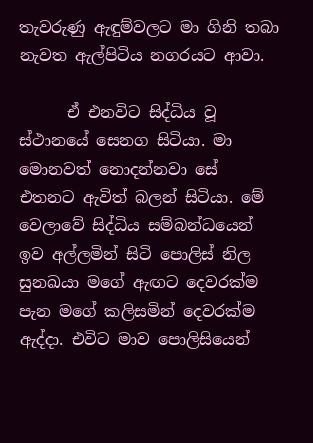තැවරුණු ඇඳුම්වලට මා ගිනි තබා නැවත ඇල්පිටිය නගරයට ආවා.

      ඒ එනවිට සිද්ධිය වූ ස්‌ථානයේ සෙනග සිටියා. මා මොනවත් නොදන්නවා සේ එතනට ඇවිත් බලන් සිටියා. මේ වෙලාවේ සිද්ධිය සම්බන්ධයෙන් ඉව අල්ලමින් සිටි පොලිස්‌ නිල සුනඛයා මගේ ඇඟට දෙවරක්‌ම පැන මගේ කලිසමින් දෙවරක්‌ම ඇද්දා. එවිට මාව පොලිසියෙන්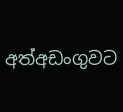අත්අඩංගුවට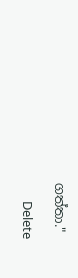ගත්තා."

      Delete